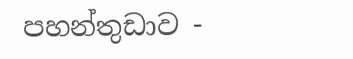පහන්තුඩාව -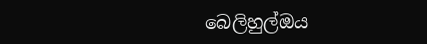බෙලිහුල්ඔය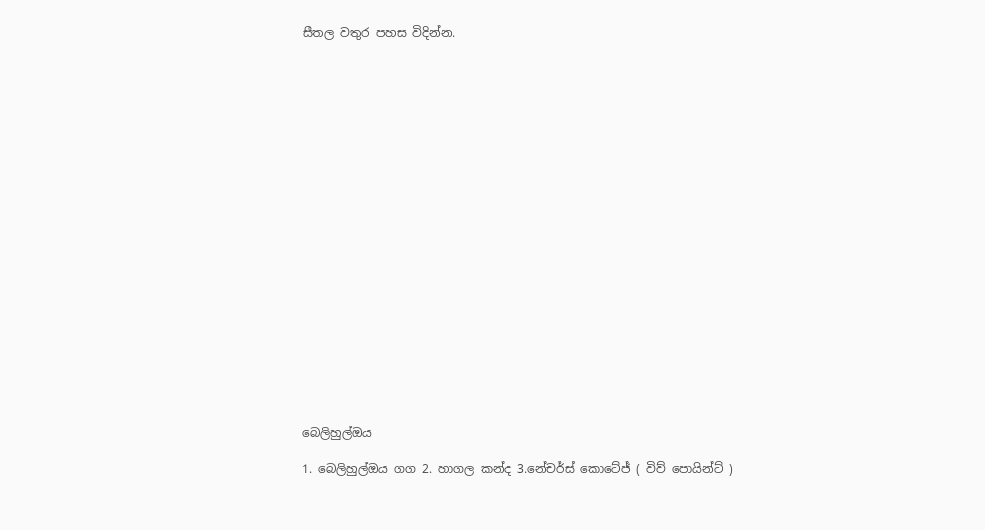සීතල වතුර පහස විදින්න.





















බෙලිහුල්ඔය

1. බෙලිහුල්ඔය ගග 2. හාගල කන්ද 3.නේචර්ස් කොටේජ් ( විව් පොයින්ට් )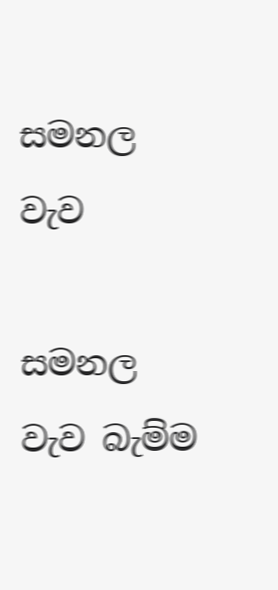සමනල වැව

සමනල වැව බැම්ම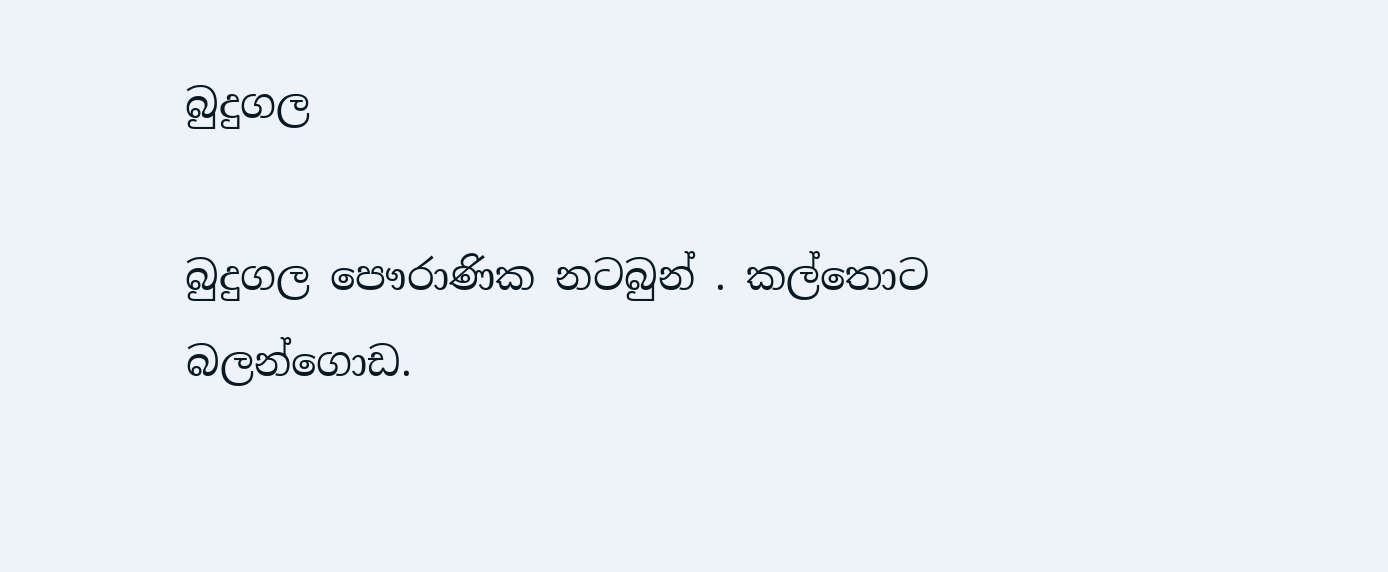බුදුගල

බුදුගල පෞරාණික නටබුන් . කල්තොට බලන්ගොඩ.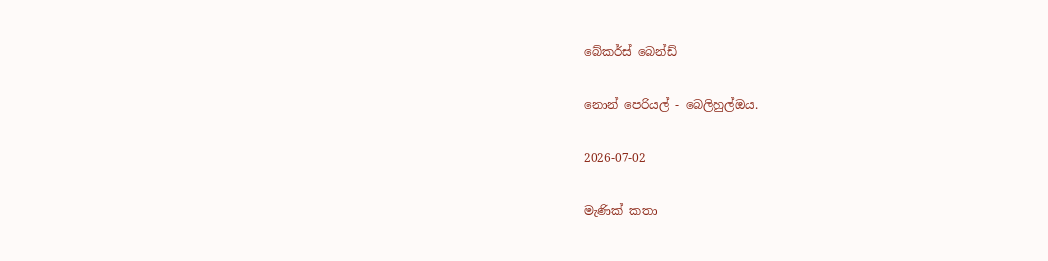බේකර්ස් බෙන්ඩ්

නොන් පෙරියල් - බෙලිහුල්ඔය.

2026-07-02

මැණික් කතා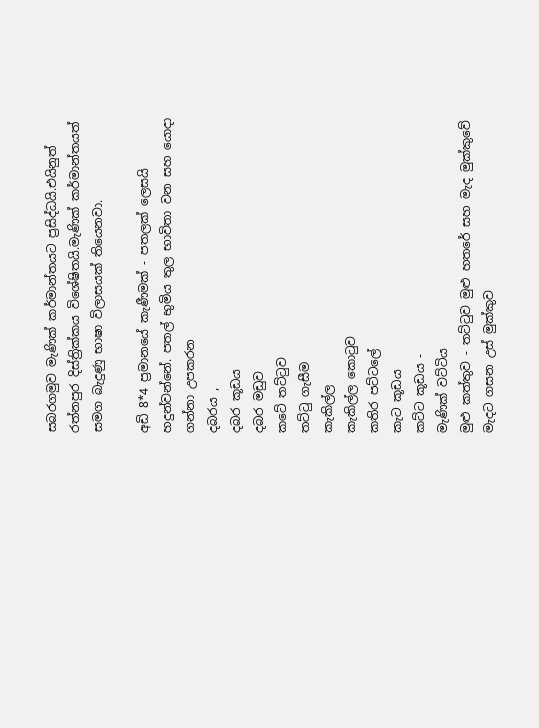සබරගමුව මැණික් කර්මාන්තයට ප්‍රසිද්ධයි.එයිනුත් රත්නපුර දිස්ත්‍රික්කය විශේෂිතයි.මැණික් කර්මාන්තයත් සමග බැදුණු භාෂා විලාසයක් තියෙනවා.

අඩි 8*4 ප්‍රමානයේ කැණීමක් - පතලක් ලෙසයි හදුන්වන්නේ. පතල් භුමිය තුල භාවිතා වන සහ යොදා ගන්නා උපකරන
දබරය ,
දබර කූඩය
දබර මඩුව
කටේ තට්ටුව
තට්ටු ගැසීම
කැකිල්ල
කැකිල්ල කොටුව
කතිර පට්ටලේ
කැට කූඩය
කට්ට කූඩය -
මැණික් වට්ටිය
මුළු කත්තුව - තට්ටුව මුළු හතරේ සහ මැද මුක්කුවේ මැදට ගසන උස් මුක්කුව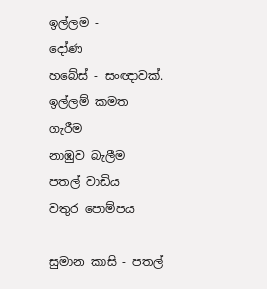ඉල්ලම -
දෝණ
හබේස් - සංඥාවක්.
ඉල්ලම් කමත
ගැරීම
නාඹුව බැලීම
පතල් වාඩිය
වතුර පොම්පය

සුමාන කාසි - පතල්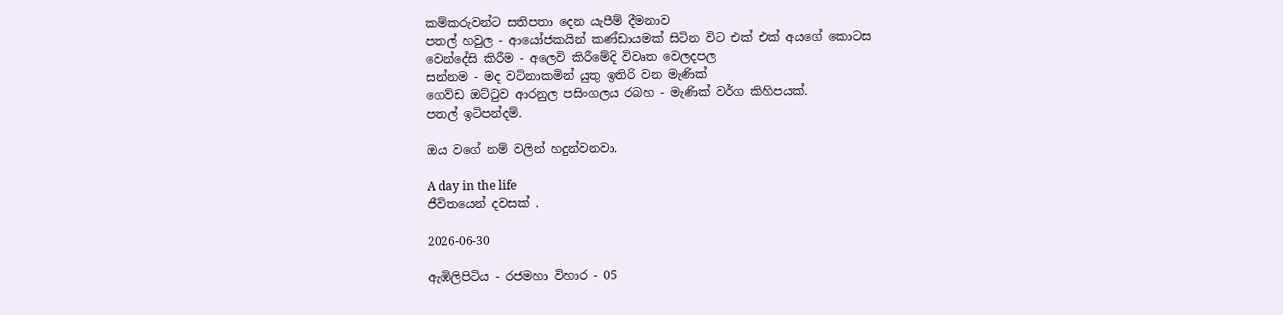කම්කරුවන්ට සතිපතා දෙන යැපීම් දීමනාව
පතල් හවුල - ආයෝජකයින් කණ්ඩායමක් සිටින විට එක් එක් අයගේ කොටස
වෙන්දේසි කිරීම - අලෙවි කිරීමේදි විවෘත වෙලදපල
සන්නම - මද වටිනාකමින් යුතු ඉතිරි වන මැණික්
ගෙව්ඩ ඔට්ටුව ආරනුල පසිංගලය රබහ - මැණික් වර්ග කිහිපයක්.
පතල් ඉටිපන්දම්.

ඔය වගේ නම් වලින් හදුන්වනවා.

A day in the life
ජීවිතයෙන් දවසක් .

2026-06-30

ඇඹිලිපිටිය - රජමහා විහාර - 05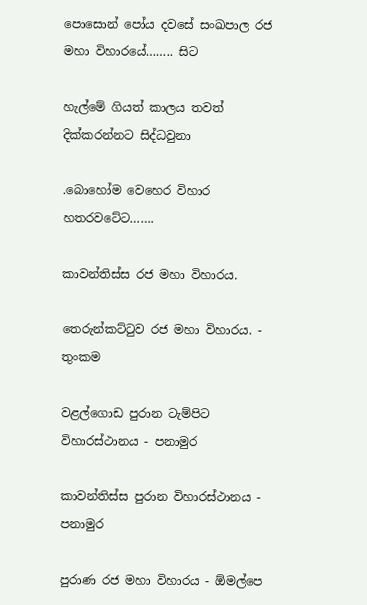පොසොන් පෝය දවසේ සංඛපාල රජ මහා විහාරයේ…….. සිට

හැල්මේ ගියත් කාලය තවත් දික්කරන්නට සිද්ධවුනා

.බොහෝම වෙහෙර විහාර හතරවටේට…….

කාවන්තිස්ස රජ මහා විහාරය.

තෙරුන්කට්ටුව රජ මහා විහාරය. - තුංකම

වළල්ගොඩ පුරාන ටැම්පිට විහාරස්ථානය - පනාමුර

කාවන්තිස්ස පුරාන විහාරස්ථානය - පනාමුර

පුරාණ රජ මහා විහාරය - ඕමල්පෙ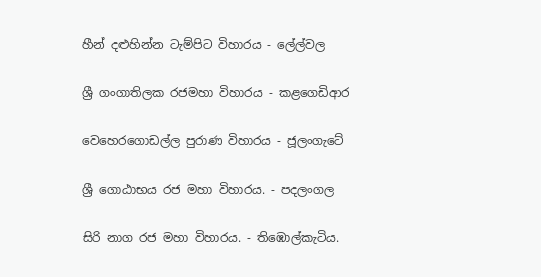හීන් දළුහින්න ටැම්පිට විහාරය - ලේල්වල

ශ්‍රී ගංගාතිලක රජමහා විහාරය - කළගෙඩිආර

වෙහෙරගොඩල්ල පුරාණ විහාරය - ජූලංගැටේ

ශ්‍රී ගොඨාභය රජ මහා විහාරය. - පදලංගල

සිරි නාග රජ මහා විහාරය. - තිඹොල්කැටිය.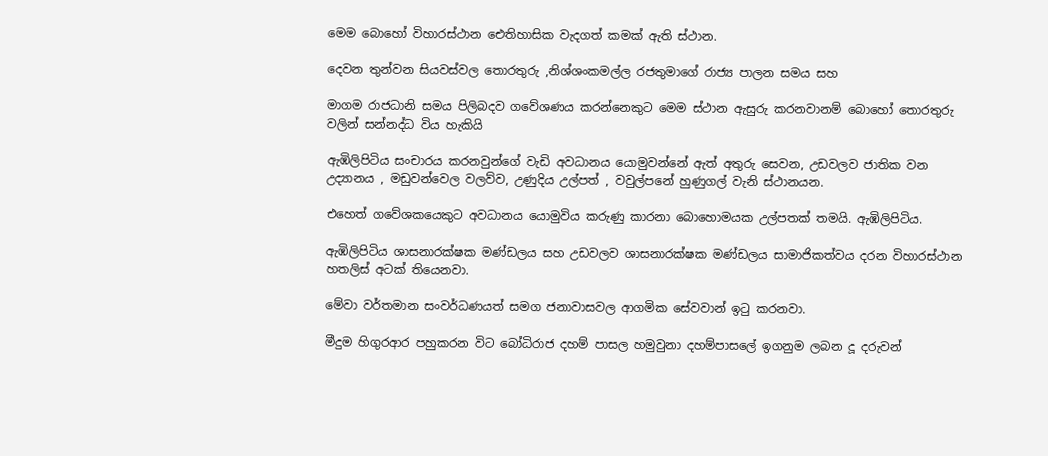මෙම බොහෝ විහාරස්ථාන ඓතිහාසික වැදගත් කමක් ඇති ස්ථාන.

දෙවන තුන්වන සියවස්වල තොරතුරු ,නිශ්ශංකමල්ල රජතුමාගේ රාජ්‍ය පාලන සමය සහ

මාගම රාජධානි සමය පිලිබදව ගවේශණය කරන්නෙකුට මෙම ස්ථාන ඇසුරු කරනවානම් බොහෝ තොරතුරු වලින් සන්නද්ධ විය හැකියි

ඇඹිලිපිටිය සංචාරය කරනවුන්ගේ වැඩි අවධානය යොමුවන්නේ ඇත් අතුරු සෙවන, උඩවලව ජාතික වන උද්‍යානය , මඩුවන්වෙල වලව්ව, උණුදිය උල්පත් , වවුල්පනේ හුණුගල් වැනි ස්ථානයන.

එහෙත් ගවේශකයෙකුට අවධානය යොමුවිය කරුණු කාරනා බොහොමයක උල්පතක් තමයි. ඇඹිලිපිටිය.

ඇඹිලිපිටිය ශාසනාරක්ෂක මණ්ඩලය සහ උඩවලව ශාසනාරක්ෂක මණ්ඩලය සාමාජිකත්වය දරන විහාරස්ථාන හතලිස් අටක් තියෙනවා.

මේවා වර්තමාන සංවර්ධණයත් සමග ජනාවාසවල ආගමික සේවවාන් ඉටු කරනවා.

මීදුම හිගුරආර පහුකරන විට බෝධිරාජ දහම් පාසල හමුවුනා දහම්පාසලේ ඉගනුම ලබන දූ දරුවන්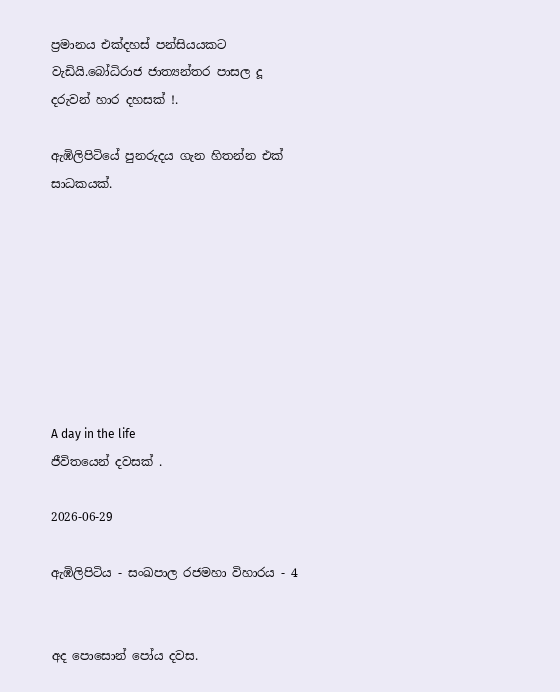ප්‍රමානය එක්දහස් පන්සියයකට වැඩියි.බෝධිරාජ ජාත්‍යන්තර පාසල දූ දරුවන් හාර දහසක් !.

ඇඹිලිපිටියේ පුනරුදය ගැන හිතන්න එක් සාධකයක්.








A day in the life
ජීවිතයෙන් දවසක් .

2026-06-29

ඇඹිලිපිටිය - සංඛපාල රජමහා විහාරය - 4


අද පොසොන් පෝය දවස.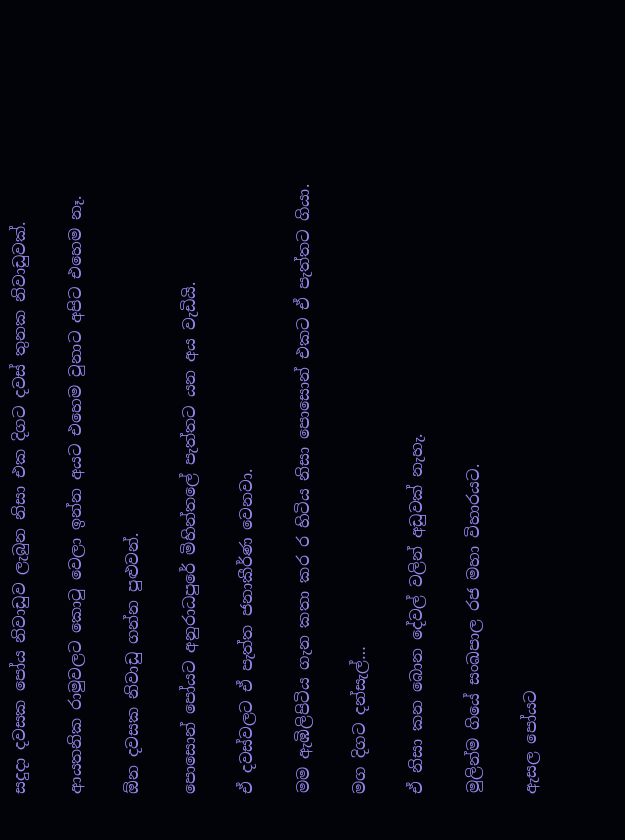සදුදා දවසක පෝය නිවාඩුව ලැබුන නිසා එක දිගට දවස් තුනක නිවාඩුවක්.

ආයතනික රාමුවලට කොටු වෙලා ඉන්න අයට එහෙම වුනාට අපිට එහෙම නෑ.

ඕන දවසක නිවාඩු ගන්න පුළුවන්.

පොසොන් පෝයට අනුරාධපුරේ මිහින්තලේ පැත්තට යන අය වැඩියි.

ඒ දවස්වලට ඒ පැත්ත ජනාකීර්ණ වෙනවා.

මම ඇඹිලිපිටිය ගැන කතා කර ර හිටිය නිසා පොසොන් එකට ඒ පැත්තට ගියා.

මග දිගට දන්සැල්…

ඒ නිසා කන බොන දේවල් වලින් අඩුවක් නැහැ.

මුලින්ම ගියේ සංඛපාල රජ මහා විහාරයට.

ඇසල පෝයට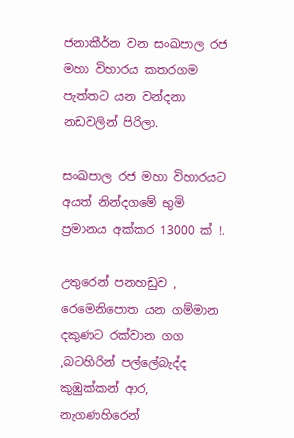ජනාකීර්න වන සංඛපාල රජ මහා විහාරය කතරගම පැත්තට යන වන්දනා නඩවලින් පිරිලා.

සංඛපාල රජ මහා විහාරයට අයත් නින්දගමේ භුමි ප්‍රමානය අක්කර 13000 ක් !.

උතුරෙන් පනහඩුව , රෙමෙනිපොත යන ගම්මාන දකුණට රක්වාන ගග ,බටහිරින් පල්ලේබැද්ද කුඹුක්කන් ආර, නැගණහිරෙන්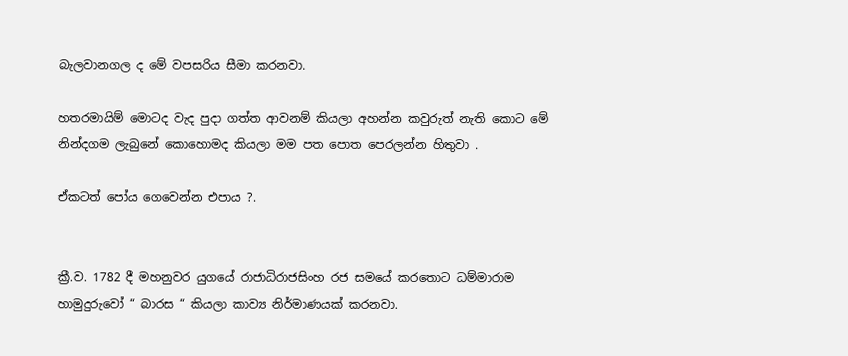බැලවානගල ද මේ වපසරිය සීමා කරනවා.

හතරමායිම් මොටද වැද පුදා ගත්ත ආවනම් කියලා අහන්න කවුරුත් නැති කොට මේ නින්දගම ලැබුනේ කොහොමද කියලා මම පත පොත පෙරලන්න හිතුවා .

ඒකටත් පෝය ගෙවෙන්න එපාය ?.


ක්‍රී.ව. 1782 දී මහනුවර යුගයේ රාජාධිරාජසිංහ රජ සමයේ කරතොට ධම්මාරාම හාමුදුරුවෝ “ බාරස “ කියලා කාව්‍ය නිර්මාණයක් කරනවා.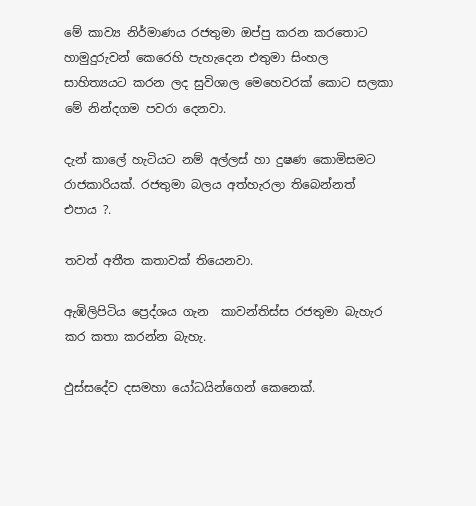මේ කාව්‍ය නිර්මාණය රජතුමා ඔප්පු කරන කරතොට හාමුදුරුවන් කෙරෙහි පැහැදෙන එතුමා සිංහල සාහිත්‍යයට කරන ලද සුවිශාල මෙහෙවරක් කොට සලකා මේ නින්දගම පවරා දෙනවා.

දැන් කාලේ හැටියට නම් අල්ලස් හා දුෂණ කොමිසමට රාජකාරියක්. රජතුමා බලය අත්හැරලා තිබෙන්නත් එපාය ?.

තවත් අතීත කතාවක් තියෙනවා.

ඇඹිලිපිටිය ප්‍රෙද්ශය ගැන  කාවන්තිස්ස රජතුමා බැහැර කර කතා කරන්න බැහැ.

ඵුස්සදේව දසමහා යෝධයින්ගෙන් කෙනෙක්.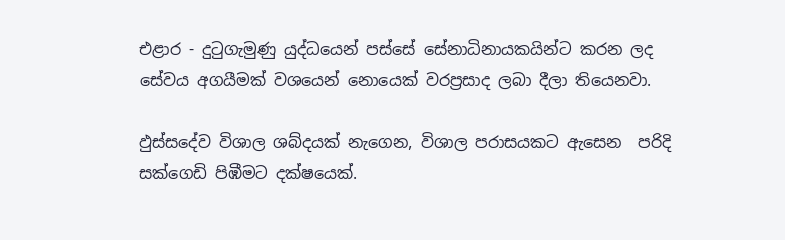එළාර - දුටුගැමුණු යුද්ධයෙන් පස්සේ සේනාධිනායකයින්ට කරන ලද සේවය අගයීමක් වශයෙන් නොයෙක් වරප්‍රසාද ලබා දීලා තියෙනවා.

ඵුස්සදේව විශාල ශබ්දයක් නැගෙන, විශාල පරාසයකට ඇසෙන  පරිදි සක්ගෙඩි පිඹීමට දක්ෂයෙක්.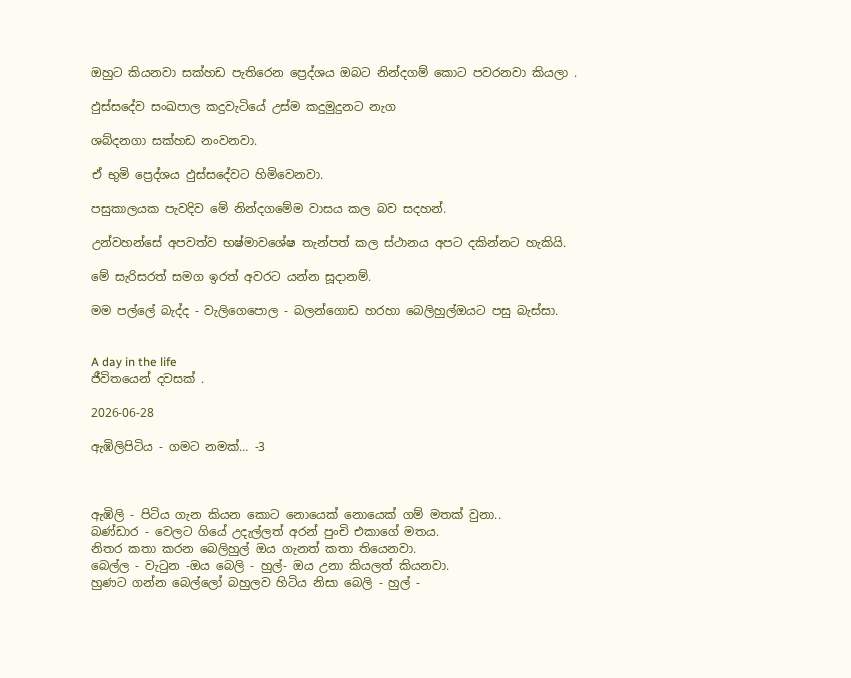ඔහුට කියනවා සක්හඩ පැතිරෙන ප්‍රෙද්ශය ඔබට නින්දගම් කොට පවරනවා කියලා .

ඵුස්සදේව සංඛපාල කදුවැටියේ උස්ම කදුමුදුනට නැග

ශබ්දනගා සක්හඩ නංවනවා.

ඒ භුමි ප්‍රෙද්ශය ඵුස්සදේවට හිමිවෙනවා.

පසුකාලයක පැවදිව මේ නින්දගමේම වාසය කල බව සදහන්.

උන්වහන්සේ අපවත්ව භෂ්මාවශේෂ තැන්පත් කල ස්ථානය අපට දකින්නට හැකියි.

මේ සැරිසරත් සමග ඉරත් අවරට යන්න සූදානම්.

මම පල්ලේ බැද්ද - වැලිගෙපොල - බලන්ගොඩ හරහා බෙලිහුල්ඔයට පසු බැස්සා.


A day in the life
ජීවිතයෙන් දවසක් .

2026-06-28

ඇඹිලිපිටිය - ගමට නමක්… -3



ඇඹිලි - පිටිය ගැන කියන කොට නොයෙක් නොයෙක් ගම් මතක් වුනා..
බණ්ඩාර - වෙලට ගියේ උදැල්ලත් අරන් පුංචි එකාගේ මතය.
නිතර කතා කරන බෙලිහුල් ඔය ගැනත් කතා තියෙනවා.
බෙල්ල - වැටුන -ඔය බෙලි - හුල්- ඔය උනා කියලත් කියනවා.
හුණට ගන්න බෙල්ලෝ බහුලව හිටිය නිසා බෙලි - හුල් -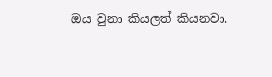ඔය වුනා කියලත් කියනවා.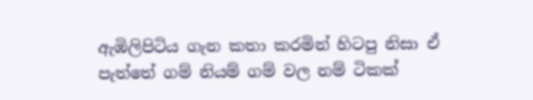ඇඹිලිපිටිය ගැන කතා කරමින් හිටපු නිසා ඒ පැත්තේ ගම් නියම් ගම් වල නම් ටිකක්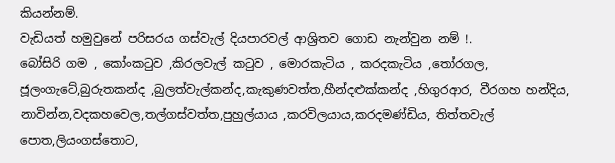කියන්නම්.
වැඩියත් හමුවුනේ පරිසරය ගස්වැල් දියපාරවල් ආශ්‍රිතව ගොඩ නැන්වුන නම් !.
බෝසිරි ගම , කෝංකටුව ,කිරලවැල් කටුව , මොරකැටිය , කරදකැටිය ,තෝරගල, ජූලංගැටේ,බුරුතකන්ද ,බුලත්වැල්කන්ද,කැකුණවත්ත,හීන්දළුක්කන්ද ,හිගුරආර, වීරගහ හන්දිය, නාවින්න,වදකහවෙල,තල්ගස්වත්ත,පුහුල්යාය ,කරවිලයාය,කරදමණ්ඩිය, තිත්තවැල් පොත,ලියංගස්තොට,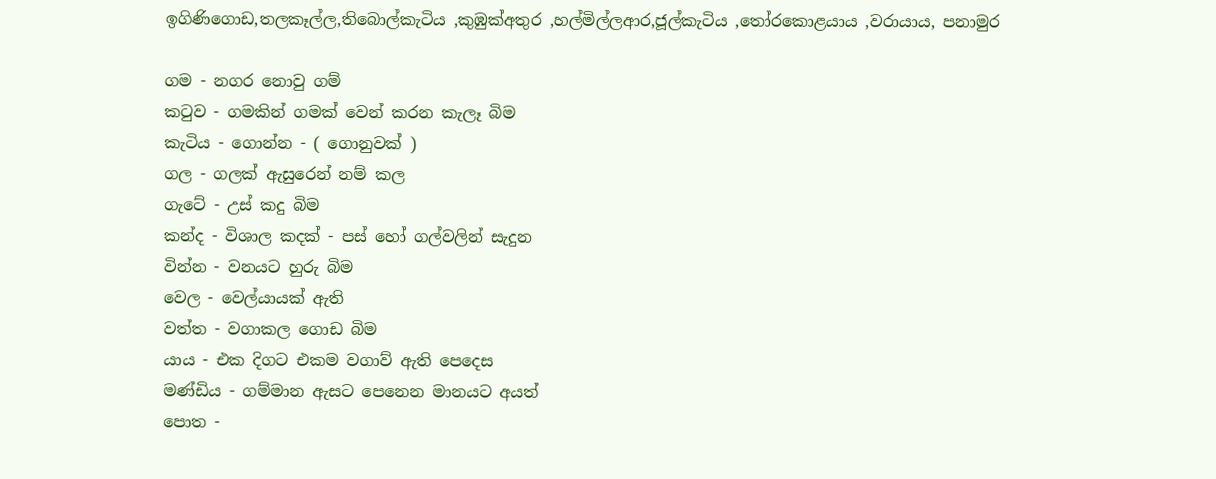ඉගිණිගොඩ,තලකෑල්ල,තිබොල්කැටිය ,කුඹුක්අතුර ,හල්මිල්ලආර,ජූල්කැටිය ,තෝරකොළයාය ,වරායාය, පනාමුර

ගම - නගර නොවු ගම්
කටුව - ගමකින් ගමක් වෙන් කරන කැලෑ බිම
කැටිය - ගොන්න - ( ගොනුවක් )
ගල - ගලක් ඇසුරෙන් නම් කල
ගැටේ - උස් කදු බිම
කන්ද - විශාල කදක් - පස් හෝ ගල්වලින් සැදුන
වින්න - වනයට හුරු බිම
වෙල - වෙල්යායක් ඇති
වත්ත - වගාකල ගොඩ බිම
යාය - එක දිගට එකම වගාව් ඇති පෙදෙස
මණ්ඩිය - ගම්මාන ඇසට පෙනෙන මානයට අයත්
පොත -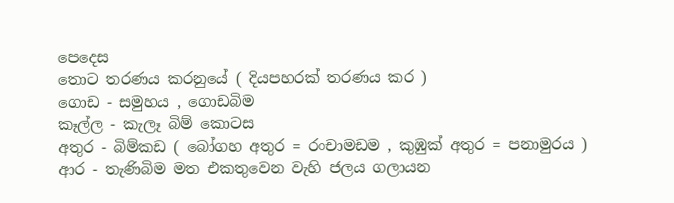පෙදෙස
තොට තරණය කරනුයේ ( දියපහරක් තරණය කර )
ගොඩ - සමුහය , ගොඩබිම
කෑල්ල - කැලෑ බිම් කොටස
අතුර - බිම්කඩ ( බෝගහ අතුර = රංචාමඩම , කුඹුක් අතුර = පනාමුරය )
ආර - තැණිබිම මත එකතුවෙන වැහි ජලය ගලායන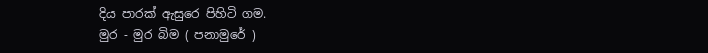දිය පාරක් ඇසුරෙ පිහිටි ගම.
මුර - මුර බිම ( පනාමුරේ )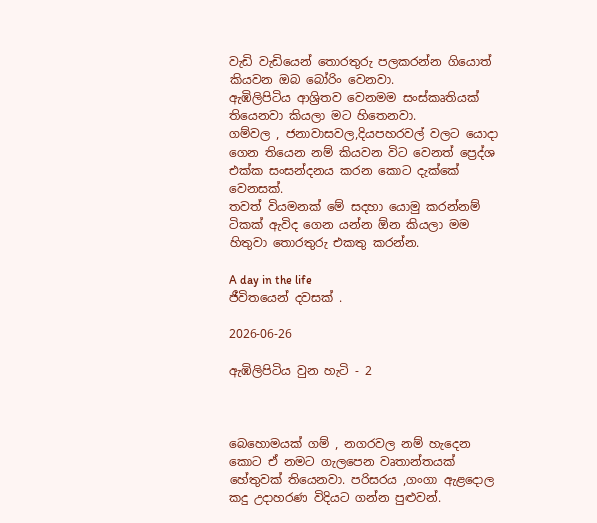වැඩි වැඩියෙන් තොරතුරු පලකරන්න ගියොත් කියවන ඔබ බෝරිං වෙනවා.
ඇඹිලිපිටිය ආශ්‍රිතව වෙනමම සංස්කෘතියක් තියෙනවා කියලා මට හිතෙනවා.
ගම්වල , ජනාවාසවල,දියපහරවල් වලට යොදා ගෙන තියෙන නම් කියවන විට වෙනත් ප්‍රෙද්ශ එක්ක සංසන්දනය කරන කොට දැක්කේ වෙනසක්.
තවත් වියමනක් මේ සදහා යොමු කරන්නම්
ටිකක් ඇවිද ගෙන යන්න ඕන කියලා මම හිතුවා තොරතුරු එකතු කරන්න.

A day in the life
ජීවිතයෙන් දවසක් .

2026-06-26

ඇඹිලිපිටිය වුන හැටි - 2



බ‍ෙහොමයක් ගම් , නගරවල නම් හැදෙන කොට ඒ නමට ගැලපෙන වෘතාන්තයක් හේතුවක් තියෙනවා. පරිසරය ,ගංගා ඇළදොල කදු උදාහරණ විදියට ගන්න පුළුවන්.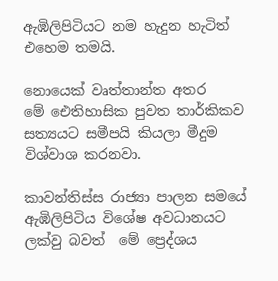ඇඹිලිපිටියට නම හැදුන හැටිත් එහෙම තමයි.

නොයෙක් වෘත්තාන්ත අතර මේ ‍ඓතිහාසික පුවත තාර්කිකව සත්‍යයට සමීපයි කියලා මීදුම විශ්වාශ කරනවා.

කාවන්තිස්ස රාජ්‍යා පාලන සමයේ ඇඹිලිපිටිය විශේෂ අවධානයට ලක්වු බවත්  මේ ප්‍රෙද්ශය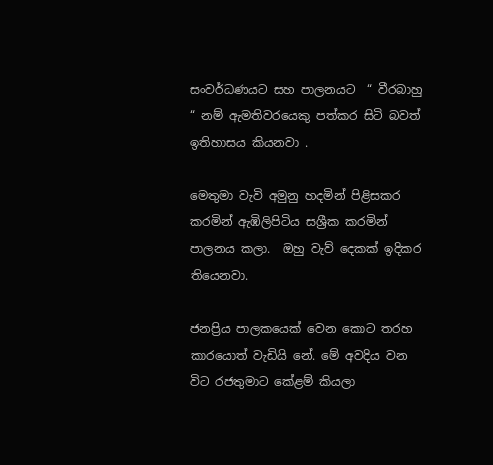සංවර්ධණයට සහ පාලනයට  “ වීරබාහු “ නම් ඇමතිවරයෙකු පත්කර සිටි බවත් ඉතිහාසය කියනවා .

මෙතුමා වැවි අමුනු හදමින් පිළිසකර කරමින් ඇඹිලිපිටිය සශ්‍රීක කරමින් පාලනය කලා.  ඔහු වැව් දෙකක් ඉදිකර තියෙනවා.

ජනප්‍රිය පාලකයෙක් වෙන කොට තරහ කාරයොත් වැඩියි නේ. මේ අවදිය වන විට රජතුමාට කේළම් කියලා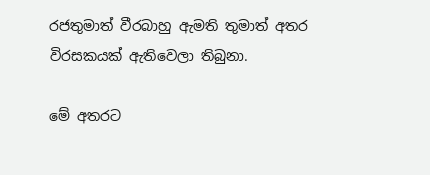රජතුමාත් වීරබාහු ඇමති තුමාත් අතර විරසකයක් ඇතිවෙලා තිබුනා.

මේ අතරට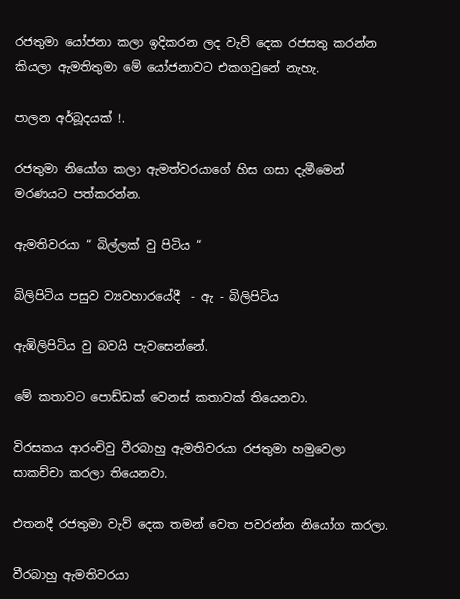රජතුමා යෝජනා කලා ඉදිකරන ලද වැව් දෙක රජසතු කරන්න කියලා ඇමතිතුමා මේ යෝජනාවට එකගවුනේ නැහැ.

පාලන අර්බූදයක් !.

රජතුමා නියෝග කලා ඇමත්වරයාගේ හිස ගසා දැමීමෙන් මරණයට පත්කරන්න.

ඇමතිවරයා “ බිල්ලක් වු පිටිය “

බිලිපිටිය පසුව ව්‍යවහාරයේදී  - ඇ - බිලිපිටිය

ඇඹිලිපිටිය වු බවයි පැවසෙන්නේ.

මේ කතාවට පොඩ්ඩක් වෙනස් කතාවක් තියෙනවා.

විරසකය ආරංචිවු වීරබාහු ඇමතිවරයා රජතුමා හමුවෙලා සාකච්චා කරලා තියෙනවා.

එතනදී රජතුමා වැව් දෙක තමන් වෙත පවරන්න නියෝග කරලා.

වීරබාහු ඇමතිවරයා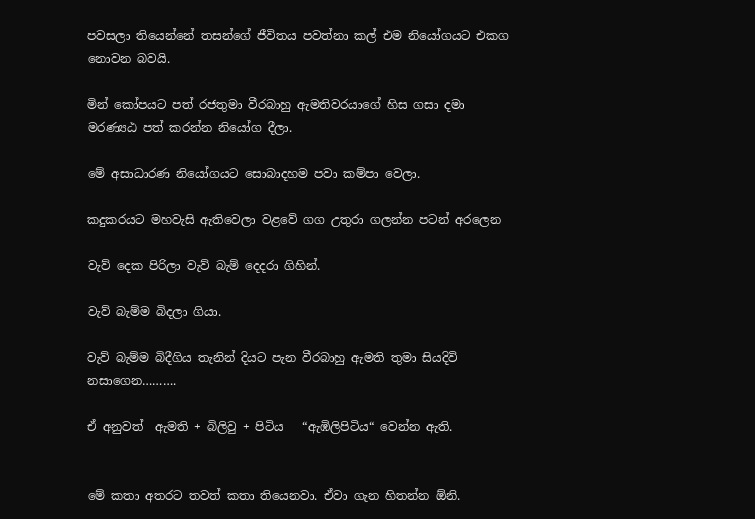පවසලා තියෙන්නේ තසන්ගේ ජීවිතය පවත්නා කල් එම නියෝගයට එකග නොවන බවයි.

මින් කෝපයට පත් රජතුමා වීරබාහු ඇමතිවරයාගේ හිස ගසා දමා මරණ්‍යඨ පත් කරන්න නියෝග දීලා.

මේ අසාධාරණ නියෝගයට සොබාදහම පවා කම්පා වෙලා.

කදුකරයට මහවැසි ඇතිවෙලා වළවේ ගග උතුරා ගලන්න පටන් අරලෙන

වැව් දෙක පිරිලා වැව් බැම් දෙදරා ගිහින්.

වැව් බැම්ම බිදලා ගියා.

වැව් බැම්ම බිදීගිය තැනින් දියට පැන වීරබාහු ඇමති තුමා සියදිවි නසාගෙන……….

ඒ අනුවත්  ඇමති + බිලිවු + පිටිය   “ඇඹිලිපිටිය“ වෙන්න ඇති.


මේ කතා අතරට තවත් කතා තියෙනවා. ඒවා ගැන හිතන්න ඕනි.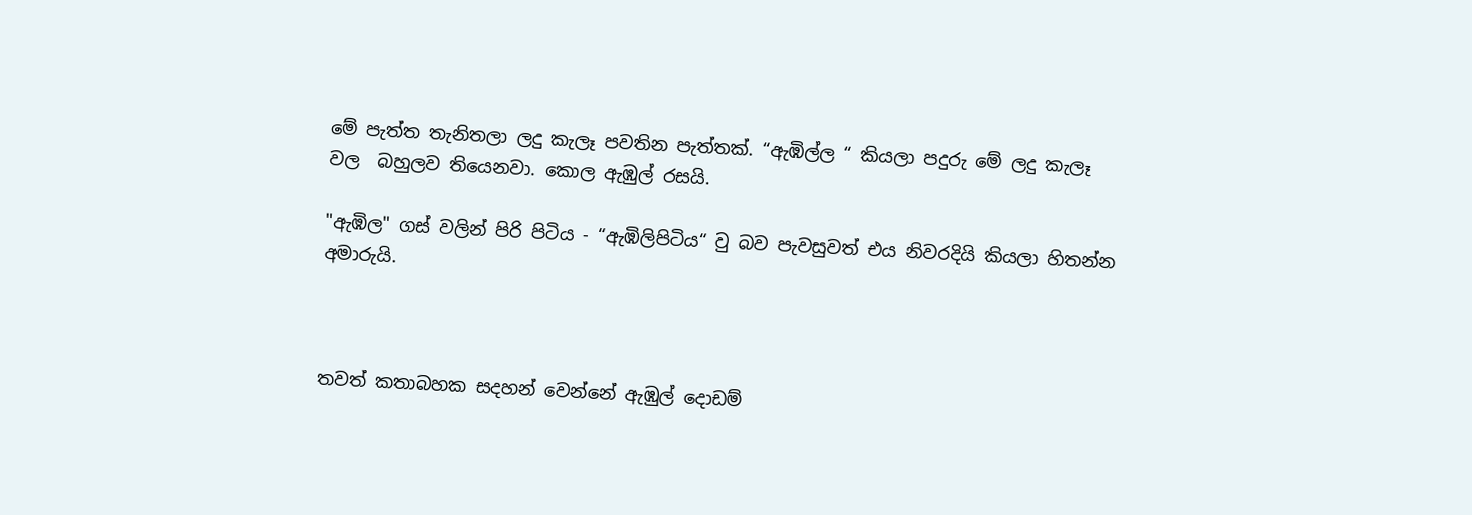මේ පැත්ත තැනිතලා ලදු කැලෑ පවතින පැත්තක්. “ඇඹිල්ල “ කියලා පදුරු මේ ලදු කැලෑ වල  බහුලව තියෙනවා. කොල ඇඹුල් රසයි.

"ඇඹිල" ගස් වලින් පිරි පිටිය - “ඇඹිලිපිටිය“ වු බව පැවසුවත් එය නිවරදියි කියලා හිතන්න අමාරුයි.



තවත් කතාබහක සදහන් වෙන්නේ ඇඹුල් දොඩම්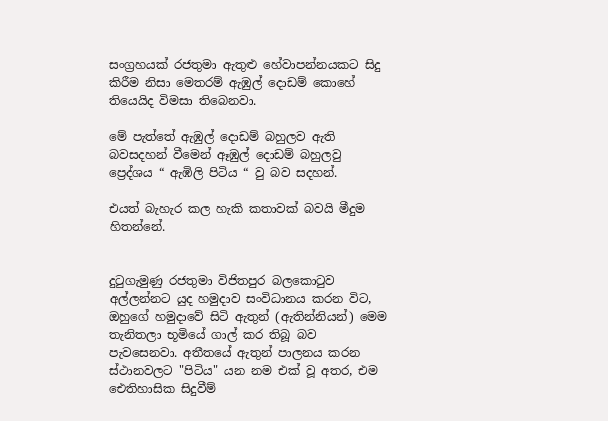සංග්‍රහයක් රජතුමා ඇතුළු හේවාපන්නයකට සිදු කිරීම නිසා මෙතරම් ඇඹුල් දොඩම් කොහේ තියෙයිද විමසා තිබෙනවා.

මේ පැත්තේ ඇඹුල් දොඩම් බහුලව ඇති බවසදහන් වීමෙන් ඈඹුල් දොඩම් බහුලවු ප්‍රෙද්ශය “ ඇඹිලි පිටිය “ වු බව සදහන්.

එයත් බැහැර කල හැකි කතාවක් බවයි මීදුම හිතන්නේ.


දුටුගැමුණු රජතුමා විජිතපුර බලකොටුව අල්ලන්නට යුද හමුදාව සංවිධානය කරන විට, ඔහුගේ හමුදාවේ සිටි ඇතුන් (ඇතින්නියන්) මෙම තැනිතලා භූමියේ ගාල් කර තිබූ බව පැවසෙනවා. අතීතයේ ඇතුන් පාලනය කරන ස්ථානවලට "පිටිය" යන නම එක් වූ අතර, එම ඓතිහාසික සිදුවීම්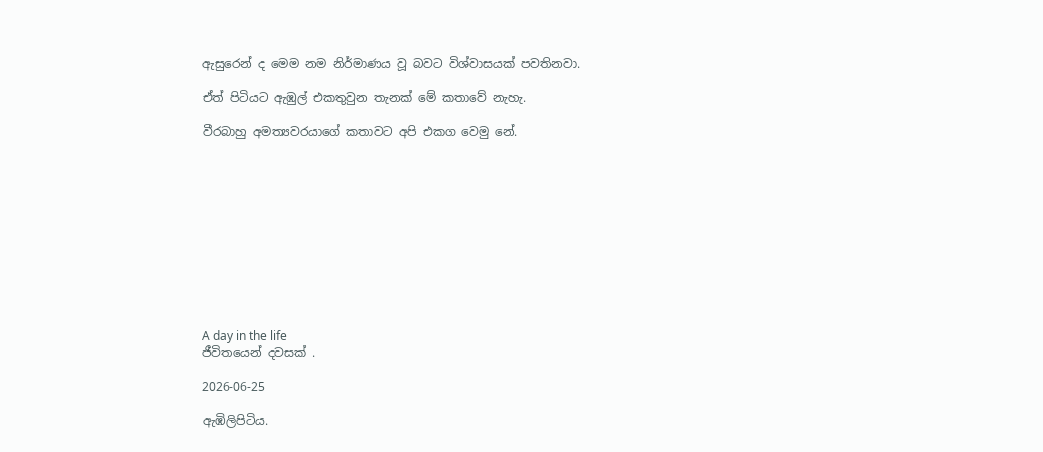ඇසුරෙන් ද මෙම නම නිර්මාණය වූ බවට විශ්වාසයක් පවතිනවා.

ඒත් පිටියට ඇඹුල් එකතුවුන තැනක් මේ කතාවේ නැහැ.

වීරබාහු අමත්‍යවරයාගේ කතාවට අපි එකග වෙමු නේ.











A day in the life
ජීවිතයෙන් දවසක් .

2026-06-25

ඇඹිලිපිටිය.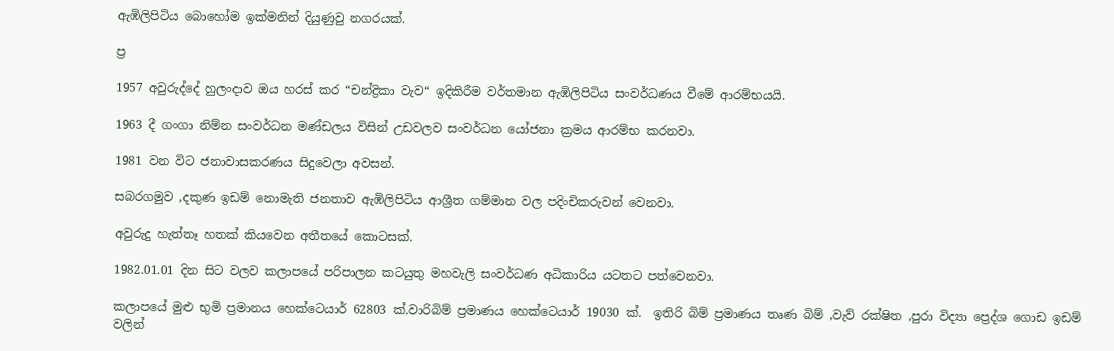ඇඹිලිපිටිය බොහෝම ඉක්මනින් දියුණුවු නගරයක්.

ප්‍ර

1957 අවුරුද්දේ හුලංදාව ඔය හරස් කර “චන්ද්‍රිකා වැව“ ඉදිකිරීම වර්තමාන ඇඹිලිපිටිය සංවර්ධණය වීමේ ආරම්භයයි.

1963 දී ගංගා නිම්න සංවර්ධන මණ්ඩලය විසින් උඩවලව සංවර්ධන යෝජනා ක්‍රමය ආරම්භ කරනවා.

1981 වන විට ජනාවාසකරණය සිදුවෙලා අවසන්.

සබරගමුව ,දකුණ ඉඩම් නොමැති ජනතාව ඇඹිලිපිටිය ආශ්‍රීත ගම්මාන වල පදිංචිකරුවන් වෙනවා.

අවුරුදු හැත්තෑ හතක් කියවෙන අතීතයේ කොටසක්.

1982.01.01 දින සිට වලව කලාපයේ පරිපාලන කටයුතු මහවැලි සංවර්ධණ අධිකාරිය යටතට පත්වෙනවා.

කලාපයේ මුළු භුමි ප්‍රමානය හෙක්ටෙයාර් 62803 ක්.වාරිබිම් ප්‍රමාණය හෙක්ටෙයාර් 19030 ක්.  ඉතිරි බිම් ප්‍රමාණය තෘණ බිම් ,වැව් රක්ෂිත ,පුරා විද්‍යා ප්‍රෙද්ශ ගොඩ ඉඩම් වලින්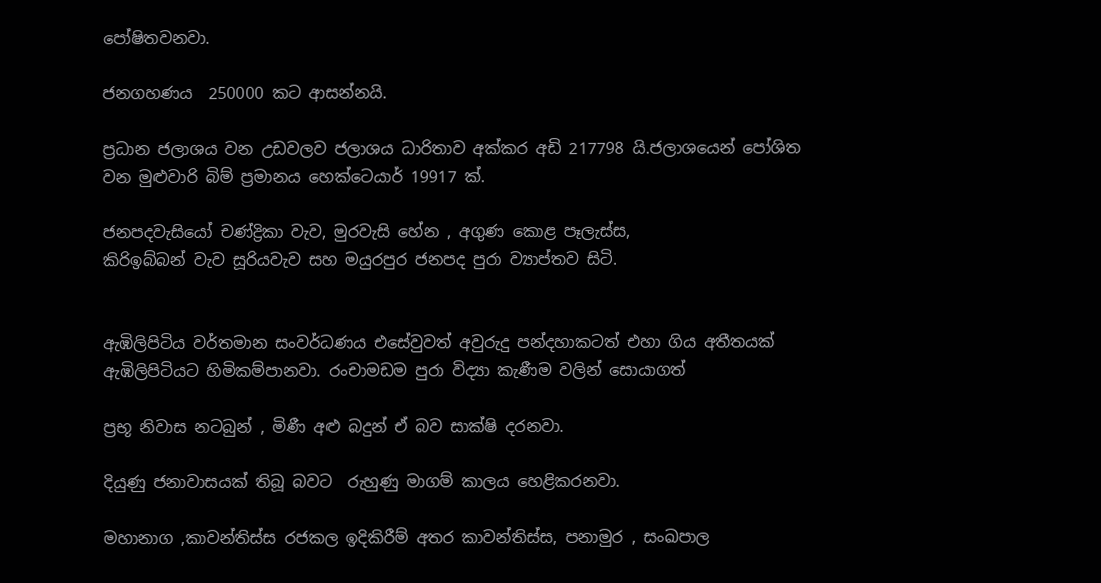පෝෂිතවනවා.

ජනගහණය  250000 කට ආසන්නයි.

ප්‍රධාන ජලාශය වන උඩවලව ජලාශය ධාරිතාව අක්කර අඩි 217798 යි.ජලාශයෙන් පෝශිත වන මුළුවාරි බිම් ප්‍රමානය හෙක්ටෙයාර් 19917 ක්.

ජනපදවැසියෝ චණ්ද්‍රිකා වැව, මුරවැසි හේන , අගුණ කොළ පෑලැස්ස,
කිරිඉබ්බන් වැව සූරියවැව සහ මයුරපුර ජනපද පුරා ව්‍යාප්තව සිටි.


ඇඹිලිපිටිය වර්තමාන සංවර්ධණය එසේවුවත් අවුරුදු පන්දහාකටත් එහා ගිය අතීතයක් ඇඹිලිපිටියට හිමිකම්පානවා. රංචාමඩම පුරා විද්‍යා කැණීම වලින් සොයාගත්

ප්‍රභූ නිවාස නටබුන් , මිණී අළු බදුන් ඒ බව සාක්ෂි දරනවා.

දියුණු ජනාවාසයක් තිබූ බවට  රුහුණු මාගම් කාලය හෙළිකරනවා.

මහානාග ,කාවන්තිස්ස රජකල ඉදිකිරීම් අතර කාවන්තිස්ස, පනාමුර , සංඛපාල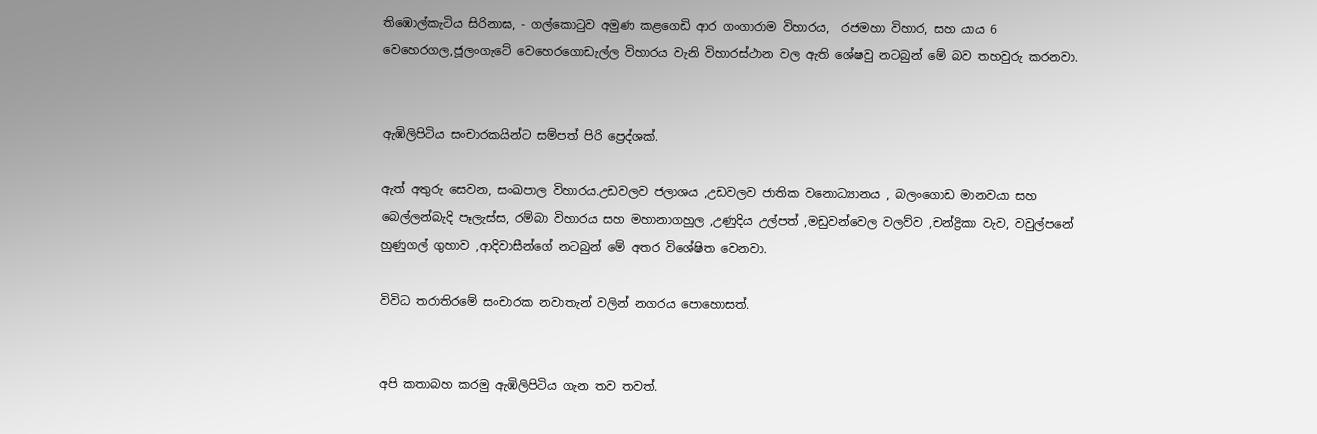තිඹොල්කැටිය සිරිනාඝ, - ගල්කොටුව අමුණ කළගෙඩි ආර ගංගාරාම විහාරය,  රජමහා විහාර, සහ යාය 6 වෙහෙරගල,ජූලංගැටේ වෙහෙරගොඩැල්ල විහාරය වැනි විහාරස්ථාන වල ඇති ශේෂවු නටබුන් මේ බව තහවුරු කරනවා.


ඇඹිලිපිටිය සංචාරකයින්ට සම්පත් පිරි ප්‍රෙද්ශක්.

ඇත් අතුරු සෙවන, සංඛපාල විහාරය.උඩවලව ජලාශය ,උඩවලව ජාතික වනොධ්‍යානය , බලංගොඩ මානවයා සහ බෙල්ලන්බැදි පෑලැස්ස, රම්බා විහාරය සහ මහානාගහුල ,උණුදිය උල්පත් ,මඩුවන්වෙල වලව්ව ,චන්ද්‍රිකා වැව, වවුල්පනේ හුණුගල් ගුහාව ,ආදිවාසීන්ගේ නටබුන් මේ අතර විශේෂිත වෙනවා.

විවිධ තරාතිරමේ සංචාරක නවාතැන් වලින් නගරය පොහොසත්.


අපි කතාබහ කරමු ඇඹිලිපිටිය ගැන තව තවත්.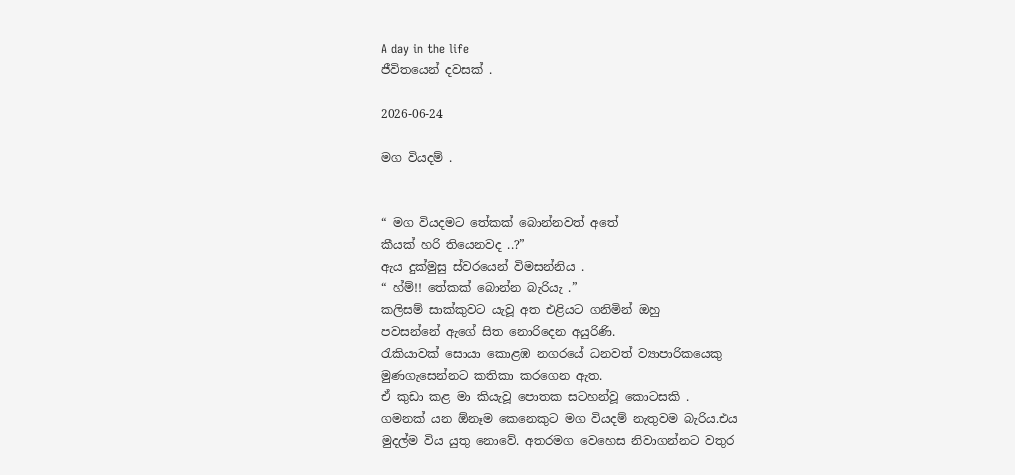A day in the life
ජීවිතයෙන් දවසක් .

2026-06-24

මග වියදම් .


“ මග වියදමට තේකක් බොන්නවත් අතේ
කීයක් හරි තියෙනවද ..?”
ඇය දුක්මුසු ස්වරයෙන් විමසන්නිය .
“ හ්ම්!! තේකක් බොන්න බැරියැ .”
කලිසම් සාක්කුවට යැවූ අත එළියට ගනිමින් ඔහු
පවසන්නේ ඇගේ සිත නොරිදෙන අයුරිණි.
රැකියාවක් සොයා කොළඹ නගරයේ ධනවත් ව්‍යාපාරිකයෙකු
මුණගැසෙන්නට කතිකා කරගෙන ඇත.
ඒ කුඩා කළ මා කියැවූ පොතක සටහන්වූ කොටසකි .
ගමනක් යන ඕනෑම කෙනෙකුට මග වියදම් නැතුවම බැරිය.එය
මුදල්ම විය යුතු නොවේ. අතරමග වෙහෙස නිවාගන්නට වතුර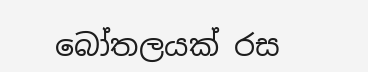බෝතලයක් රස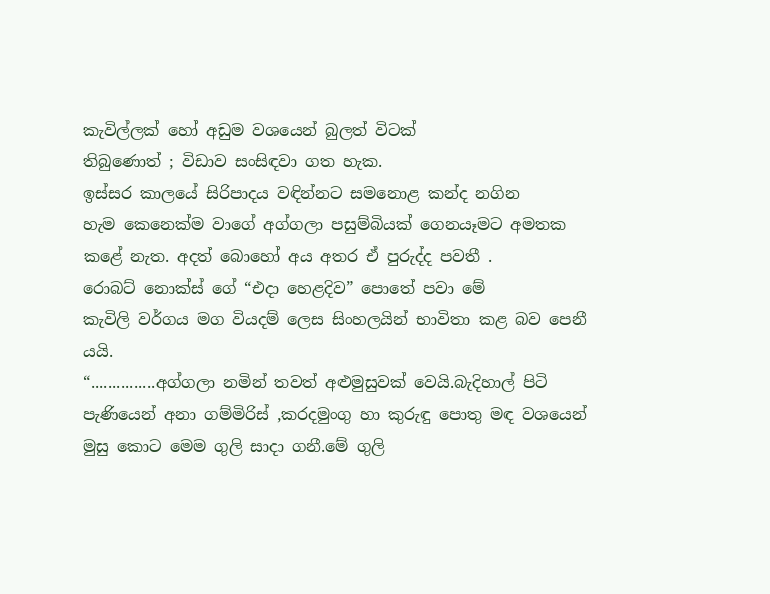කැවිල්ලක් හෝ අඩුම වශයෙන් බුලත් විටක්
තිබුණොත් ; විඩාව සංසිඳවා ගත හැක.
ඉස්සර කාලයේ සිරිපාදය වඳින්නට සමනොළ කන්ද නගින
හැම කෙනෙක්ම වාගේ අග්ගලා පසුම්බියක් ගෙනයෑමට අමතක
කළේ නැත. අදත් බොහෝ අය අතර ඒ පුරුද්ද පවතී .
රොබට් නොක්ස් ගේ “එදා හෙළදිව” පොතේ පවා මේ
කැවිලි වර්ගය මග වියදම් ලෙස සිංහලයින් භාවිතා කළ බව පෙනී
යයි.
“...............අග්ගලා නමින් තවත් අළුමුසුවක් වෙයි.බැදිහාල් පිටි
පැණියෙන් අනා ගම්මිරිස් ,කරදමුංගු හා කුරුඳු පොතු මඳ වශයෙන්
මුසු කොට මෙම ගුලි සාදා ගනී.මේ ගුලි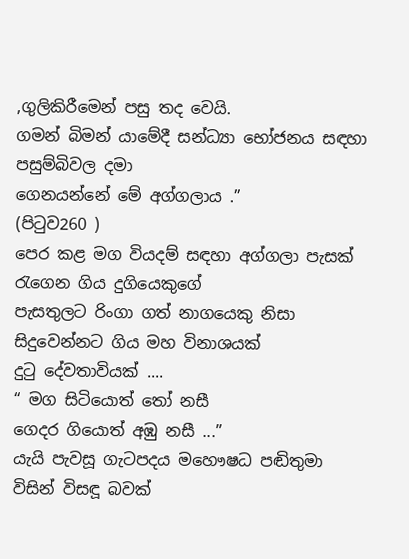,ගුලිකිරීමෙන් පසු තද වෙයි.
ගමන් බිමන් යාමේදී සන්ධ්‍යා භෝජනය සඳහා පසුම්බිවල දමා
ගෙනයන්නේ මේ අග්ගලාය .”
(පිටුව260 )
පෙර කළ මග වියදම් සඳහා අග්ගලා පැසක් රැගෙන ගිය දුගියෙකුගේ
පැසතුලට රිංගා ගත් නාගයෙකු නිසා සිදුවෙන්නට ගිය මහ විනාශයක්
දුටු දේවතාවියක් ....
“ මග සිටියොත් තෝ නසී
ගෙදර ගියොත් අඹු නසී ...”
යැයි පැවසූ ගැටපදය මහෞෂධ පඬිතුමා විසින් විසඳූ බවක්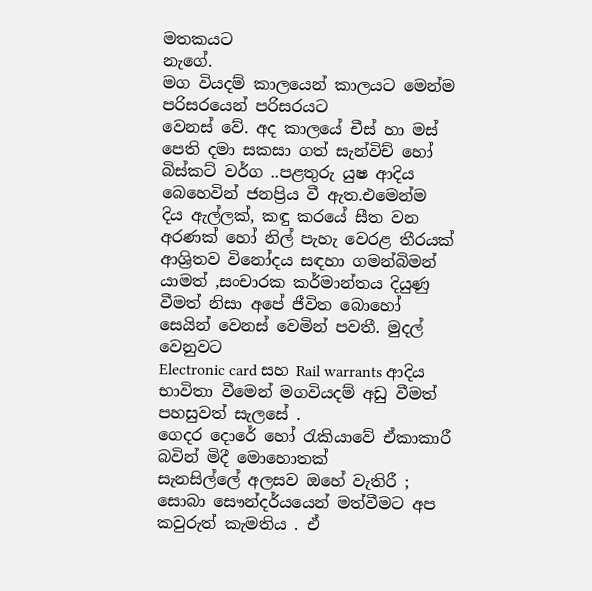මතකයට
නැගේ.
මග වියදම් කාලයෙන් කාලයට මෙන්ම පරිසරයෙන් පරිසරයට
වෙනස් වේ. අද කාලයේ චීස් හා මස් පෙති දමා සකසා ගත් සැන්විච් හෝ
බිස්කට් වර්ග ..පළතුරු යුෂ ආදිය බෙහෙවින් ජනප්‍රිය වී ඇත.එමෙන්ම
දිය ඇල්ලක්, කඳු කරයේ සීත වන අරණක් හෝ නිල් පැහැ වෙරළ තීරයක්
ආශ්‍රිතව විනෝදය සඳහා ගමන්බිමන් යාමත් ,සංචාරක කර්මාන්තය දියුණු
වීමත් නිසා අපේ ජීවිත බොහෝ සෙයින් වෙනස් වෙමින් පවතී. මුදල් වෙනුවට
Electronic card සහ Rail warrants ආදිය භාවිතා වීමෙන් මගවියදම් අඩු වීමත්
පහසුවත් සැලසේ .
ගෙදර දොරේ හෝ රැකියාවේ ඒකාකාරී බවින් මිදී මොහොතක්
සැනසිල්ලේ අලසව ඔහේ වැතිරී ; සොබා සෞන්දර්යයෙන් මත්වීමට අප
කවුරුත් කැමතිය . ඒ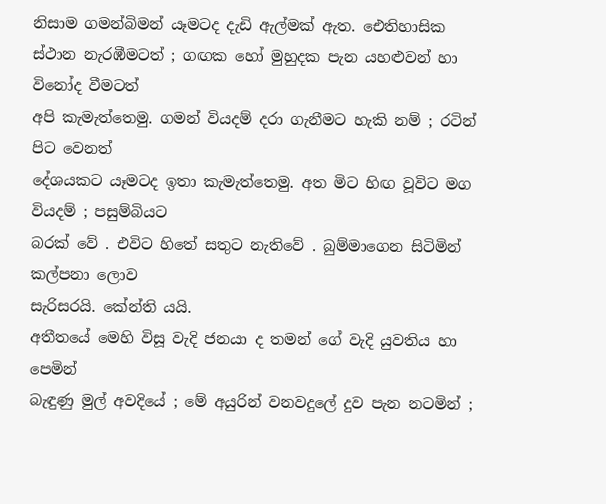නිසාම ගමන්බිමන් යෑමටද දැඩි ඇල්මක් ඇත. ඓතිහාසික
ස්ථාන නැරඹීමටත් ; ගඟක හෝ මුහුදක පැන යහළුවන් හා විනෝද වීමටත්
අපි කැමැත්තෙමු. ගමන් වියදම් දරා ගැනීමට හැකි නම් ; රටින් පිට වෙනත්
දේශයකට යෑමටද ඉතා කැමැත්තෙමු. අත මිට හිඟ වූවිට මග වියදම් ; පසුම්බියට
බරක් වේ . එවිට හිතේ සතුට නැතිවේ . බුම්මාගෙන සිටිමින් කල්පනා ලොව
සැරිසරයි. කේන්ති යයි.
අතීතයේ මෙහි විසූ වැදි ජනයා ද තමන් ගේ වැදි යුවතිය හා පෙමින්
බැඳුණු මුල් අවදියේ ; මේ අයුරින් වනවදුලේ දුව පැන නටමින් ;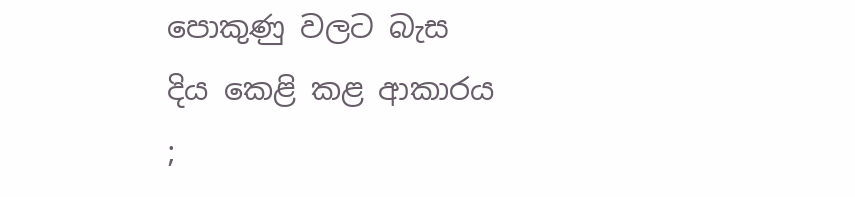පොකුණු වලට බැස
දිය කෙළි කළ ආකාරය ;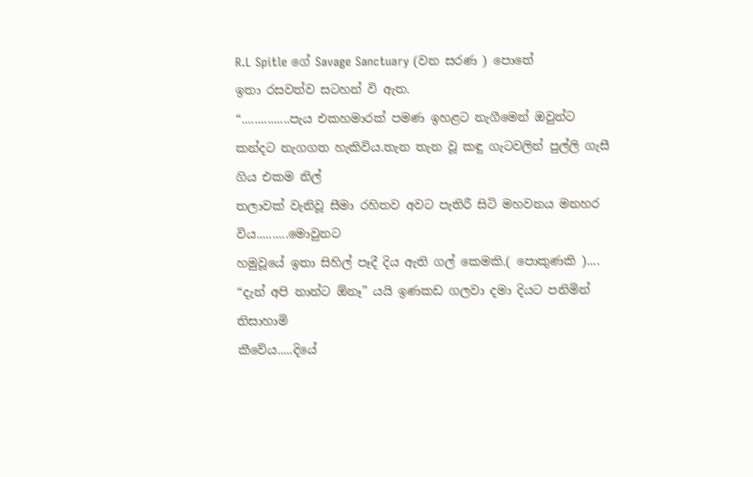R.L Spitle ගේ Savage Sanctuary (වන සරණ ) පොතේ
ඉතා රසවත්ව සටහන් වි ඇත.
“...............පැය එකහමාරක් පමණ ඉහළට නැගීමෙන් ඔවුන්ට
කන්දට නැගගත හැකිවිය.තැන තැන වූ කඳු ගැටවලින් පුල්ලි ගැසී ගිය එකම නිල්
තලාවක් වැනිවූ සීමා රහිතව අවට පැතිරී සිටි මහවනය මනහර විය..........මොවුනට
හමුවූයේ ඉතා සිහිල් පෑදී දිය ඇති ගල් කෙමකි.( පොකුණකි )....
“දැන් අපි නාන්ට ඕනෑ” යයි ඉණකඩ ගලවා දමා දියට පනිමින් තිසාහාමි
කීවේය.....දියේ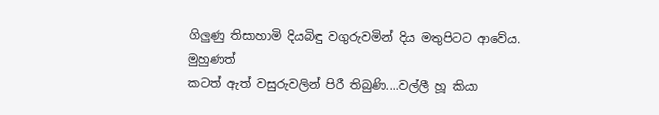ගිලුණු තිසාහාමි දියබිඳු වගුරුවමින් දිය මතුපිටට ආවේය. මුහුණත්
කටත් ඇත් වසුරුවලින් පිරී තිබුණි....වල්ලී හූ කියා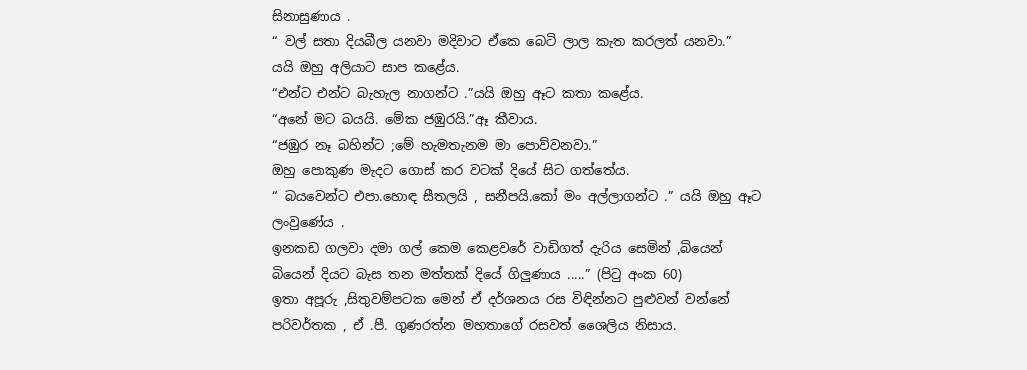සිනාසුණාය .
“ වල් සතා දියබීල යනවා මදිවාට ඒකෙ බෙටි ලාල කැත කරලත් යනවා.”
යයි ඔහු අලියාට සාප කළේය.
“එන්ට එන්ට බැහැල නාගන්ට .”යයි ඔහු ඈට කතා කළේය.
“අනේ මට බයයි. මේක ජඹුරයි.”ඈ කීවාය.
“ජඹුර නෑ බහින්ට ;මේ හැමතැනම මා පොව්වනවා.”
ඔහු පොකුණ මැදට ගොස් කර වටක් දියේ සිට ගත්තේය.
“ බයවෙන්ට එපා.හොඳ සීතලයි , සනීපයි.කෝ මං අල්ලාගන්ට .” යයි ඔහු ඈට
ලංවුණේය .
ඉනකඩ ගලවා දමා ගල් කෙම කෙළවරේ වාඩිගත් දැරිය සෙමින් ,බියෙන්
බියෙන් දියට බැස තන මත්තක් දියේ ගිලුණාය .....” (පිටු අංක 60)
ඉතා අපූරු ,සිතුවම්පටක මෙන් ඒ දර්ශනය රස විඳින්නට පුළුවන් වන්නේ
පරිවර්තක , ඒ .පී. ගුණරත්න මහතාගේ රසවත් ශෛලිය නිසාය.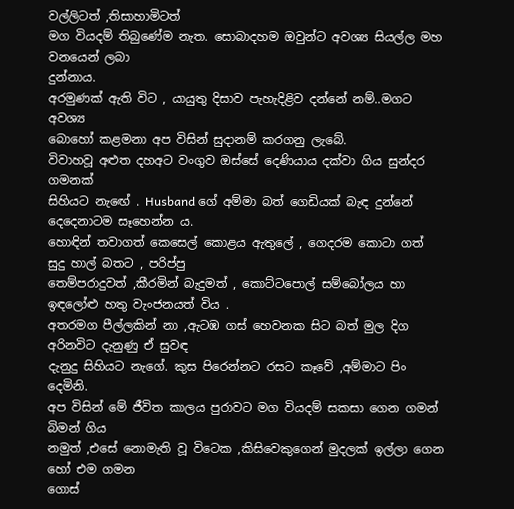වල්ලිටත් ,තිසාහාමිටත්
මග වියදම් තිබුණේම නැත. සොබාදහම ඔවුන්ට අවශ්‍ය සියල්ල මහ වනයෙන් ලබා
දුන්නාය.
අරමුණක් ඇති විට , යායුතු දිසාව පැහැදිළිව දන්නේ නම්..මගට අවශ්‍ය
බොහෝ කළමනා අප විසින් සුදානම් කරගනු ලැබේ.
විවාහවූ අළුත දහඅට වංගුව ඔස්සේ දෙණියාය දක්වා ගිය සුන්දර ගමනක්
සිහියට නැඟේ . Husband ගේ අම්මා බත් ගෙඩියක් බැඳ දුන්නේ දෙදෙනාටම සෑහෙන්න ය.
හොඳින් තවාගත් කෙසෙල් කොළය ඇතුලේ , ගෙදරම කොටා ගත් සුදු හාල් බතට , පරිප්පු
තෙම්පරාදුවත් ,කීරමින් බැදුමත් , කොට්ටපොල් සම්බෝලය හා ඉඳලෝළු හතු වැංජනයත් විය .
අතරමග පීල්ලකින් නා ,ඇටඹ ගස් හෙවනක සිට බත් මුල දිග අරිනවිට දැනුණු ඒ සුවඳ
දැනුදු සිහියට නැගේ. කුස පිරෙන්නට රසට කෑවේ ,අම්මාට පිං දෙමිනි.
අප විසින් මේ ජීවිත කාලය පුරාවට මග වියදම් සකසා ගෙන ගමන් බිමන් ගිය
නමුත් ,එසේ නොමැති වූ විටෙක ,කිසිවෙකුගෙන් මුදලක් ඉල්ලා ගෙන හෝ එම ගමන
ගොස්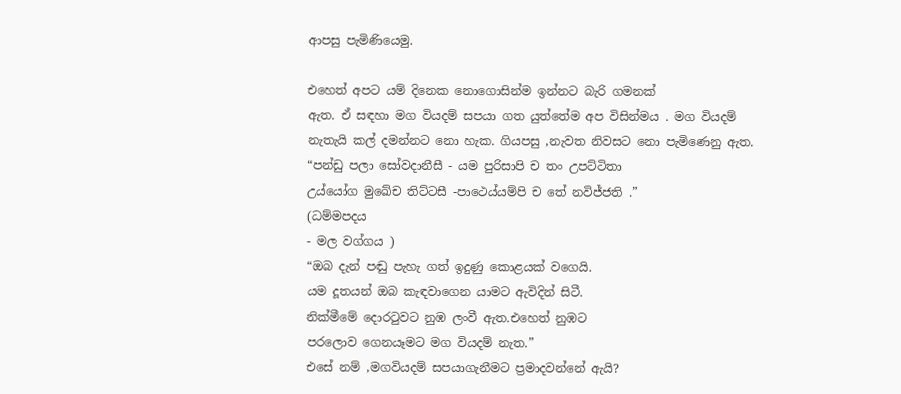ආපසු පැමිණියෙමු.

එහෙත් අපට යම් දිනෙක නොගොසින්ම ඉන්නට බැරි ගමනක්
ඇත. ඒ සඳහා මග වියදම් සපයා ගත යුත්තේම අප විසින්මය . මග වියදම් නැතැයි කල් දමන්නට නො හැක. ගියපසු ,නැවත නිවසට නො පැමිණෙනු ඇත.
“පන්ඩු පලා සෝවදානීසී - යම පුරිසාපි ච තං උපට්ටිතා
උය්යෝග මුඛේච තිට්ටසී -පාථෙය්යම්පි ච තේ නවිජ්ජති .”
(ධම්මපදය
- මල වග්ගය )
“ඔබ දැන් පඬු පැහැ ගත් ඉදුණු කොළයක් වගෙයි.
යම දූතයන් ඔබ කැඳවාගෙන යාමට ඇවිදින් සිටී.
නික්මීමේ දොරටුවට නුඹ ලංවී ඇත.එහෙත් නුඹට
පරලොව ගෙනයෑමට මග වියදම් නැත.”
එසේ නම් ,මගවියදම් සපයාගැනීමට ප්‍රමාදවන්නේ ඇයි?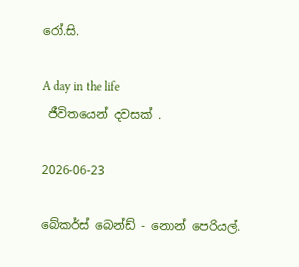රෝ.සි.

A day in the life
 ජීවිතයෙන් දවසක් .

2026-06-23

බේකර්ස් බෙන්ඩ් - නොන් පෙරියල්.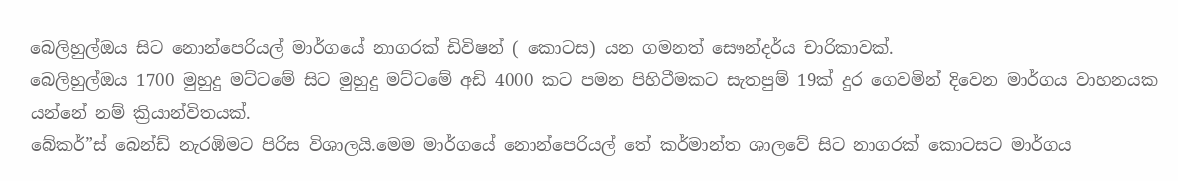බෙලිහුල්ඔය සිට නොන්පෙරියල් මාර්ගයේ නාගරක් ඩිවිෂන් ( කොටස) යන ගමනත් සෞන්දර්ය චාරිකාවක්.
බෙලිහුල්ඔය 1700 මුහුදු මට්ටමේ සිට මුහුදු මට්ටමේ අඩි 4000 කට පමන පිහිටීමකට සැතපුම් 19ක් දුර ගෙවමින් දිවෙන මාර්ගය වාහනයක යන්නේ නම් ක්‍රියාන්විතයක්.
බේකර්”ස් බෙන්ඩ් නැරඹිමට පිරිස විශාලයි.මෙම මාර්ගයේ නොන්පෙරියල් තේ කර්මාන්ත ශාලවේ සිට නාගරක් කොටසට මාර්ගය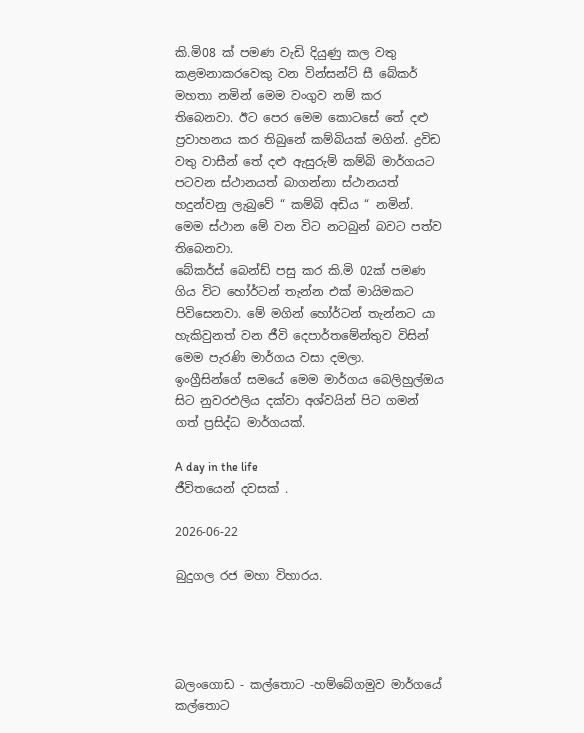කි.මි08 ක් පමණ වැඩි දියුණු කල වතු කළමනාකරවෙකු වන වින්සන්ට් සී බේකර් මහතා නමින් මෙම වංගුව නම් කර තිබෙනවා. ඊට පෙර මෙම කොටසේ තේ දළු ප්‍රවාහනය කර තිබුනේ කම්බියක් මගින්. ද්‍රවිඩ වතු වාසීන් තේ දළු ඇසුරුම් කම්බි මාර්ගයට පටවන ස්ථානයත් බාගන්නා ස්ථානයත් හදුන්වනු ලැබුවේ “ කම්බි අඩිය “ නමින්. මෙම ස්ථාන මේ වන විට නටබුන් බවට පත්ව තිබෙනවා.
බේකර්ස් බෙන්ඩ් පසු කර කි.මි 02ක් පමණ ගිය විට හෝර්ටන් තැන්න එක් මායිමකට පිවිසෙනවා. මේ මගින් හෝර්ටන් තැන්නට යා හැකිවුනත් වන ජීවි දෙපාර්තමේන්තුව විසින් මෙම පැරණි මාර්ගය වසා දමලා.
ඉංග්‍රීසින්ගේ සමයේ මෙම මාර්ගය බෙලිහුල්ඔය සිට නුවරඑලිය දක්වා අශ්වයින් පිට ගමන් ගත් ප්‍රසිද්ධ මාර්ගයක්.

A day in the life
ජීවිතයෙන් දවසක් .

2026-06-22

බුදුගල රජ මහා විහාරය.




බලංගොඩ - කල්තොට -හම්බේගමුව මාර්ගයේ කල්තොට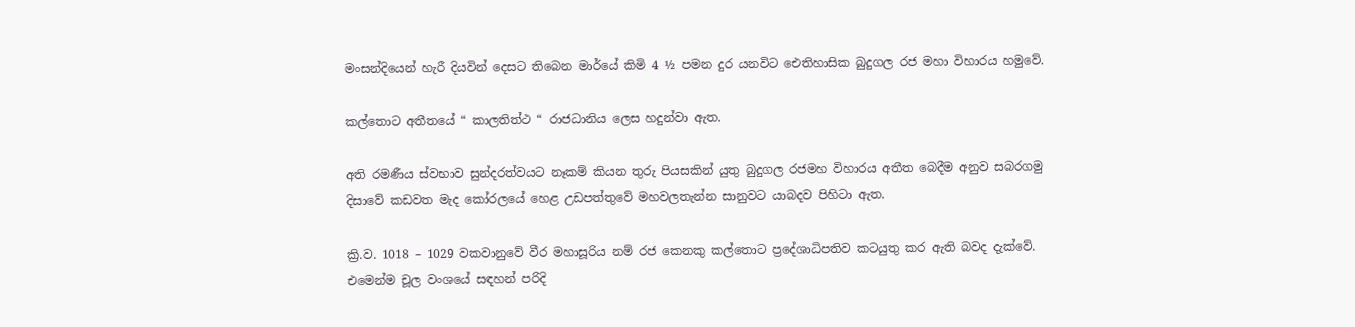මංසන්දියෙන් හැරී දියවින් දෙසට තිබෙන මාර්යේ කිමි 4 ½ පමන දුර යනවිට ඓතිහාසික බුදුගල රජ මහා විහාරය හමුවේ.

කල්තොට අතීතයේ “ කාලතිත්ථ “ රාජධානිය ලෙස හදුන්වා ඇත.

අති රමණීය ස්වභාව සුන්දරත්වයට නෑකම් කියන තුරු පියසකින් යුතු බුදුගල රජමහ විහාරය අතීත බෙදීම අනුව සබරගමු දිසාවේ කඩවත මැද කෝරලයේ හෙළ උඩපත්තුවේ මහවලතැන්න සානුවට යාබදව පිහිටා ඇත.

ක්‍රි.ව. 1018 – 1029 වකවානුවේ වීර මහාසූරිය නම් රජ කෙනකු කල්තොට ප්‍රදේශාධිපතිව කටයුතු කර ඇති බවද දැක්වේ. එමෙන්ම චූල වංශයේ සඳහන් පරිදි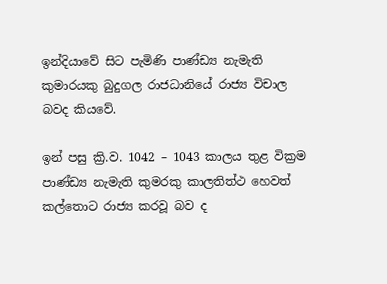ඉන්දියාවේ සිට පැමිණි පාණ්ඩ්‍ය නැමැති කුමාරයකු බුදුගල රාජධානියේ රාජ්‍ය විචාල බවද කියවේ.

ඉන් පසු ක්‍රි.ව. 1042 – 1043 කාලය තුළ වික්‍රම පාණ්ඩ්‍ය නැමැති කුමරකු කාලතිත්ථ හෙවත් කල්තොට රාජ්‍ය කරවූ බව ද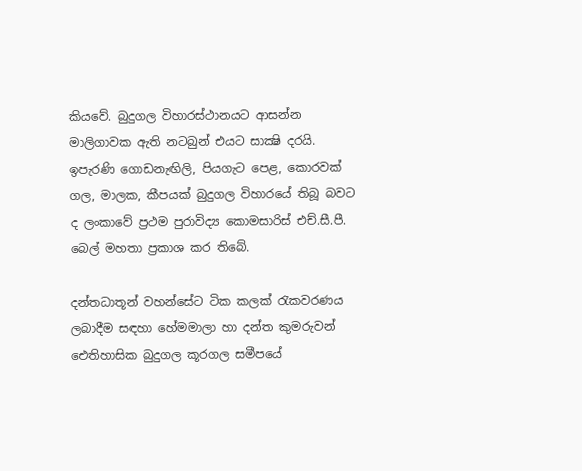කියවේ. බුදුගල විහාරස්ථානයට ආසන්න මාලිගාවක ඇති නටබුන් එයට සාක්‍ෂි දරයි. ඉපැරණි ගොඩනැඟිලි, පියගැට පෙළ, කොරවක් ගල, මාලක, කීපයක් බුදුගල විහාරයේ තිබූ බවට ද ලංකාවේ ප්‍රථම පුරාවිද්‍ය කොමසාරිස් එච්.සී.පී. බෙල් මහතා ප්‍රකාශ කර තිබේ.

දන්තධාතූන් වහන්සේට ටික කලක් රැකවරණය ලබාදීම සඳහා හේමමාලා හා දන්ත කුමරුවන් ඓතිහාසික බුදුගල කූරගල සමීපයේ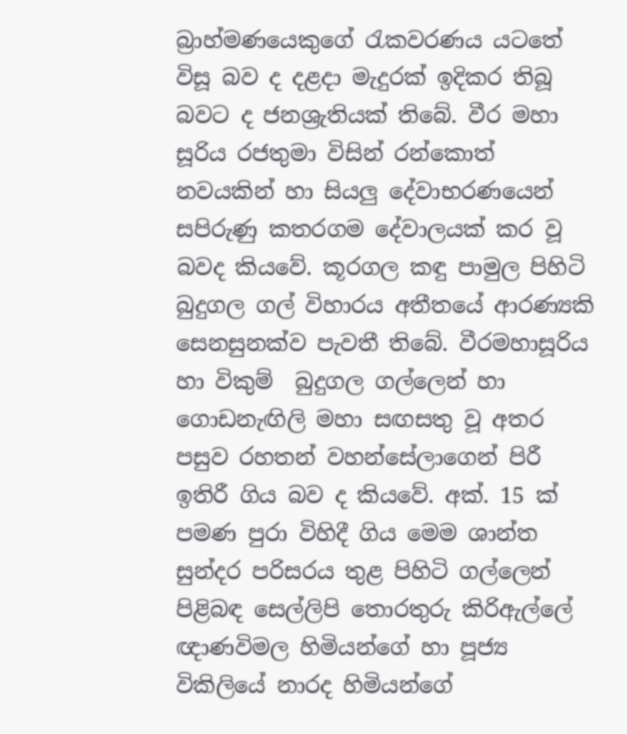බ්‍රාහ්මණයෙකුගේ රැකවරණය යටතේ විසූ බව ද දළදා මැදුරක් ඉදිකර තිබූ බවට ද ජනශ්‍රැතියක් තිබේ. වීර මහා සූරිය රජතුමා විසින් රන්කොත් නවයකින් හා සියලු දේවාභරණයෙන් සපිරුණු කතරගම දේවාලයක් කර වූ බවද කියවේ. කූරගල කඳු පාමුල පිහිටි බුදුගල ගල් විහාරය අතීතයේ ආරණ්‍යකි සෙනසුනක්ව පැවතී තිබේ. වීරමහාසූරිය හා විකුම්  බුදුගල ගල්ලෙන් හා ගොඩනැඟිලි මහා සඟසතු වූ අතර පසුව රහතන් වහන්සේලාගෙන් පිරී ඉතිරී ගිය බව ද කියවේ. අක්. 15 ක් පමණ පුරා විහිදී ගිය මෙම ශාන්ත සුන්දර පරිසරය තුළ පිහිටි ගල්ලෙන් පිළිබඳ සෙල්ලිපි තොරතුරු කිරිඇල්ලේ ඥාණවිමල හිමියන්ගේ හා පූජ්‍ය විකිලියේ නාරද හිමියන්ගේ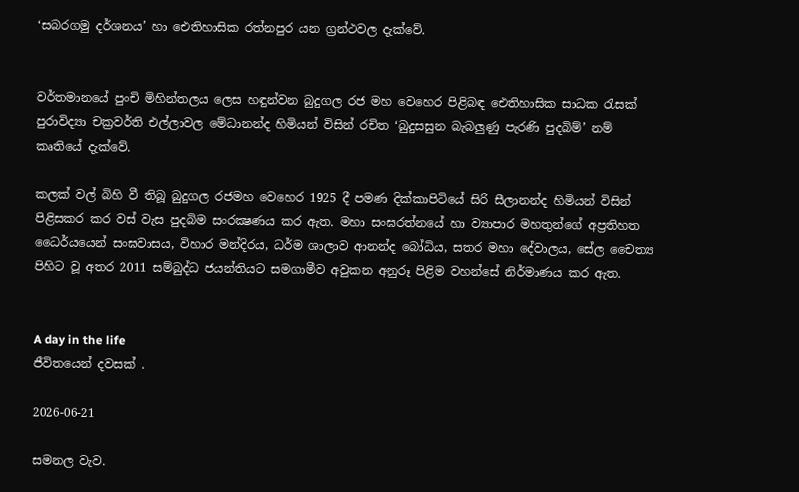‘සබරගමු දර්ශනය’ හා ඓතිහාසික රත්නපුර යන ග්‍රන්ථවල දැක්වේ.


වර්තමානයේ පුංචි මිහින්තලය ලෙස හඳුන්වන බුදුගල රජ මහ වෙහෙර පිළිබඳ ඓතිහාසික සාධක රැසක් පුරාවිද්‍යා චක්‍රවර්ති එල්ලාවල මේධානන්ද හිමියන් විසින් රචිත ‘බුදුසසුන බැබලුණු පැරණි පුදබිම්’ නම් කෘතියේ දැක්වේ.

කලක් වල් බිහි වී තිබූ බුදුගල රජමහ වෙහෙර 1925 දී පමණ දික්කාපිටියේ සිරි සීලානන්ද හිමියන් විසින් පිළිසකර කර වස් වැස පුදබිම සංරක්‍ෂණය කර ඇත. මහා සංඝරත්නයේ හා ව්‍යාපාර මහතුන්ගේ අප්‍රතිහත ධෛර්යයෙන් සංඝවාසය, විහාර මන්දිරය, ධර්ම ශාලාව ආනන්ද බෝධිය, සතර මහා දේවාලය, සේල චෛත්‍ය පිහිට වූ අතර 2011 සම්බුද්ධ ජයන්තියට සමගාමීව අවුකන අනුරූ පිළිම වහන්සේ නිර්මාණය කර ඇත.


A day in the life
ජීවිතයෙන් දවසක් .

2026-06-21

සමනල වැව.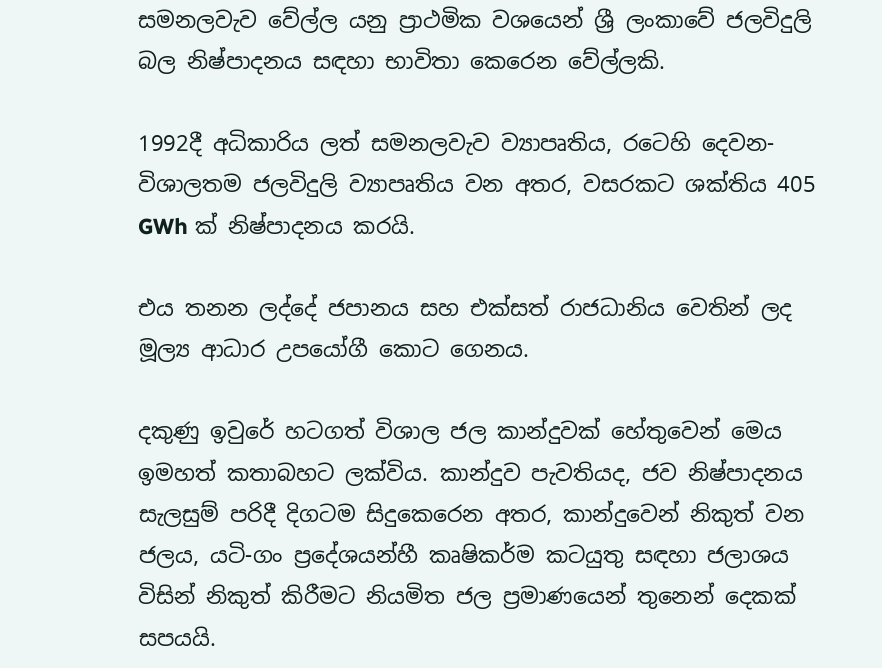සමනලවැව වේල්ල යනු ප්‍රාථමික වශයෙන් ශ්‍රී ලංකාවේ ජලවිදුලි බල නිෂ්පාදනය සඳහා භාවිතා කෙරෙන වේල්ලකි.

1992දී අධිකාරිය ලත් සමනලවැව ව්‍යාපෘතිය, රටෙහි දෙවන-විශාලතම ජලවිදුලි ව්‍යාපෘතිය වන අතර, වසරකට ශක්තිය 405 GWh ක් නිෂ්පාදනය කරයි.

එය තනන ලද්දේ ජපානය සහ එක්සත් රාජධානිය වෙතින් ලද මූල්‍ය ආධාර උපයෝගී කොට ගෙනය.

දකුණු ඉවුරේ හටගත් විශාල ජල කාන්දුවක් හේතුවෙන් මෙය ඉමහත් කතාබහට ලක්විය. කාන්දුව පැවතියද, ජව නිෂ්පාදනය සැලසුම් පරිදී දිගටම සිදුකෙරෙන අතර, කාන්දුවෙන් නිකුත් වන ජලය, යටි-ගං ප්‍රදේශයන්හී කෘෂිකර්ම කටයුතු සඳහා ජලාශය විසින් නිකුත් කිරීමට නියමිත ජල ප්‍රමාණයෙන් තුනෙන් දෙකක් සපයයි.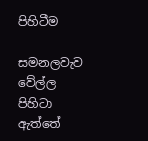පිහිටීම

සමනලවැව වේල්ල පිහිටා ඇත්තේ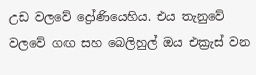උඩ වලවේ ද්‍රෝණියෙහිය. එය තැනුවේ වලවේ ගඟ සහ බෙලිහුල් ඔය එක්‍රැස් වන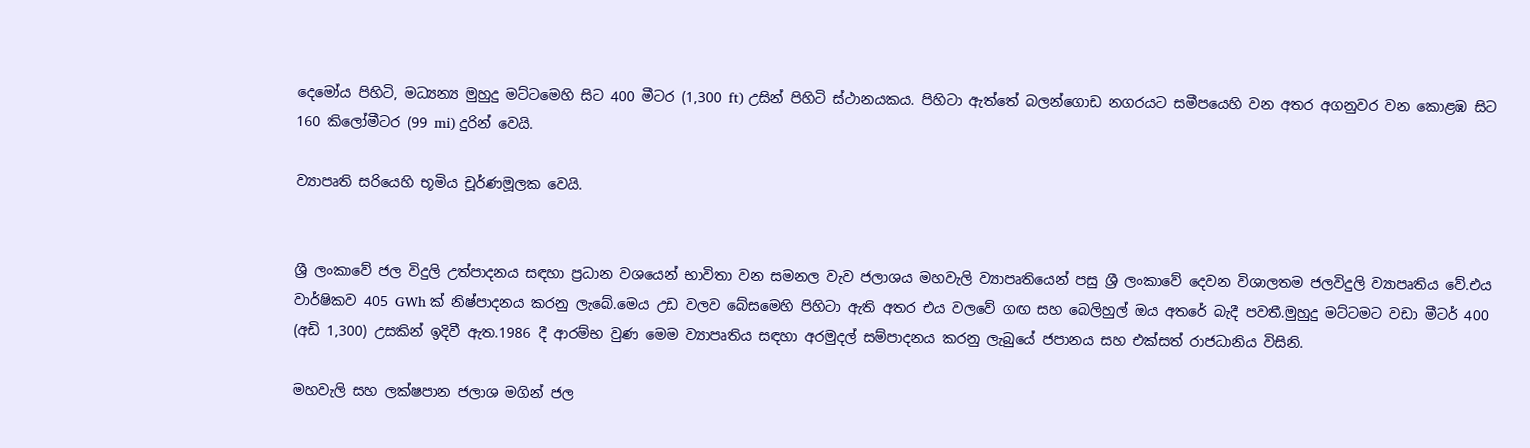දෙමෝය පිහිටි, මධ්‍යන්‍ය මුහුදු මට්ටමෙහි සිට 400 මීටර (1,300 ft) උසින් පිහිටි ස්ථානයකය. පිහිටා ඇත්තේ බලන්ගොඩ නගරයට සමීපයෙහි වන අතර අගනුවර වන කොළඹ සිට 160 කිලෝමීටර (99 mi) දුරින් වෙයි.

ව්‍යාපෘති සරියෙහි භූමිය චූර්ණමූලක වෙයි.


ශ්‍රී ලංකාවේ ජල විදුලි උත්පාදනය සඳහා ප්‍රධාන වශයෙන් භාවිතා වන සමනල වැව ජලාශය මහවැලි ව්‍යාපෘතියෙන් පසු ශ්‍රී ලංකාවේ දෙවන විශාලතම ජලවිදුලි ව්‍යාපෘතිය වේ.එය වාර්ෂිකව 405 GWh ක් නිෂ්පාදනය කරනු ලැබේ.මෙය උඩ වලව බේසමෙහි පිහිටා ඇති අතර එය වලවේ ගඟ සහ බෙලිහුල් ඔය අතරේ බැදී පවතී.මුහුදු මට්ටමට වඩා මීටර් 400 (අඩි 1,300) උසකින් ඉදිවී ඇත.1986 දී ආරම්භ වුණ මෙම ව්‍යාපෘතිය සඳහා අරමුදල් සම්පාදනය කරනු ලැබුයේ ජපානය සහ එක්සත් රාජධානිය විසිනි.

මහවැලි සහ ලක්ෂපාන ජලාශ මගින් ජල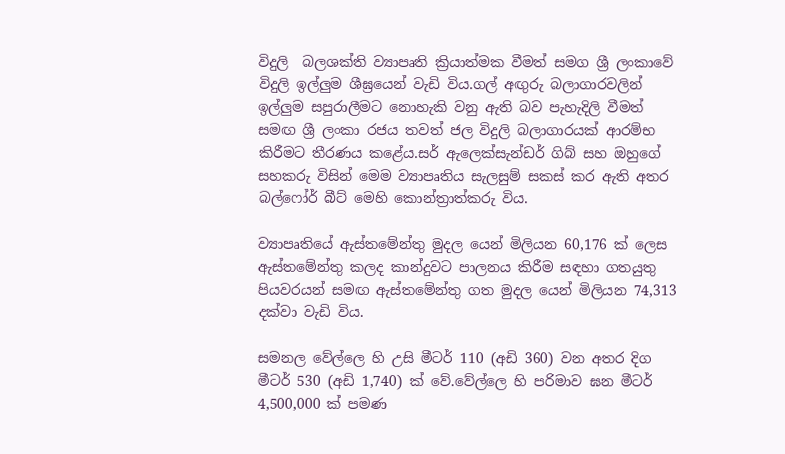විදුලි  බලශක්ති ව්‍යාපෘති ක්‍රියාත්මක වීමත් සමග ශ්‍රී ලංකාවේ විදුලි ඉල්ලුම ශීඝ්‍රයෙන් වැඩි විය.ගල් අඟුරු බලාගාරවලින් ඉල්ලුම සපුරාලීමට නොහැකි වනු ඇති බව පැහැදිලි වීමත් සමඟ ශ්‍රී ලංකා රජය තවත් ජල විදුලි බලාගාරයක් ආරම්භ කිරීමට තීරණය කළේය.සර් ඇලෙක්සැන්ඩර් ගිබ් සහ ඔහුගේ සහකරු විසින් මෙම ව්‍යාපෘතිය සැලසුම් සකස් කර ඇති අතර බල්ෆෝර් බීට් මෙහි කොන්ත්‍රාත්කරු විය.

ව්‍යාපෘතියේ ඇස්තමේන්තු මුදල යෙන් මිලියන 60,176 ක් ලෙස ඇස්තමේන්තු කලද කාන්දුවට පාලනය කිරීම සඳහා ගතයුතු පියවරයන් සමඟ ඇස්තමේන්තු ගත මුදල යෙන් මිලියන 74,313 දක්වා වැඩි විය.

සමනල වේල්ලෙ හි උසි මීටර් 110 (අඩි 360) වන අතර දිග මීටර් 530 (අඩි 1,740) ක් වේ.වේල්ලෙ හි පරිමාව ඝන මීටර් 4,500,000 ක් පමණ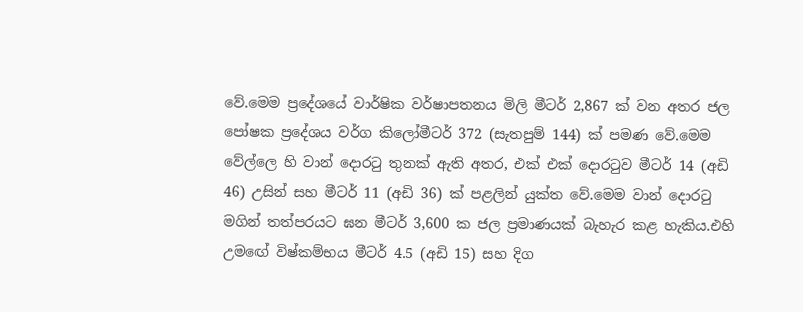වේ.මෙම ප්‍රදේශයේ වාර්ෂික වර්ෂාපතනය මිලි මීටර් 2,867 ක් වන අතර ජල පෝෂක ප්‍රදේශය වර්ග කිලෝමීටර් 372 (සැතපුම් 144) ක් පමණ වේ.මෙම වේල්ලෙ හි වාන් දොරටු තුනක් ඇති අතර, එක් එක් දොරටුව මීටර් 14 (අඩි 46) උසින් සහ මීටර් 11 (අඩි 36) ක් පළලින් යුක්ත වේ.මෙම වාන් දොරටු  මගින් තත්පරයට ඝන මීටර් 3,600 ක ජල ප්‍රමාණයක් බැහැර කළ හැකිය.එහි උමඟේ විෂ්කම්භය මීටර් 4.5 (අඩි 15) සහ දිග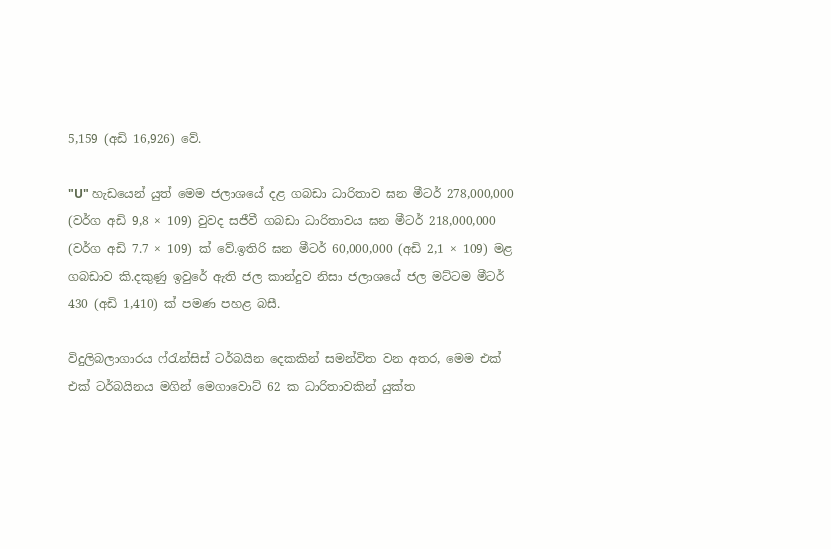5,159 (අඩි 16,926) වේ.

"U" හැඩයෙන් යුත් මෙම ජලාශයේ දළ ගබඩා ධාරිතාව ඝන මීටර් 278,000,000 (වර්ග අඩි 9,8 × 109) වුවද සජීවී ගබඩා ධාරිතාවය ඝන මීටර් 218,000,000 (වර්ග අඩි 7.7 × 109) ක් වේ.ඉතිරි ඝන මීටර් 60,000,000 (අඩි 2,1 × 109) මළ ගබඩාව කි.දකුණු ඉවුරේ ඇති ජල කාන්දුව නිසා ජලාශයේ ජල මට්ටම මීටර් 430 (අඩි 1,410) ක් පමණ පහළ බසී.

විදුලිබලාගාරය ෆ්රැන්සිස් ටර්බයින දෙකකින් සමන්විත වන අතර, මෙම එක් එක් ටර්බයිනය මගින් මෙගාවොට් 62 ක ධාරිතාවකින් යුක්ත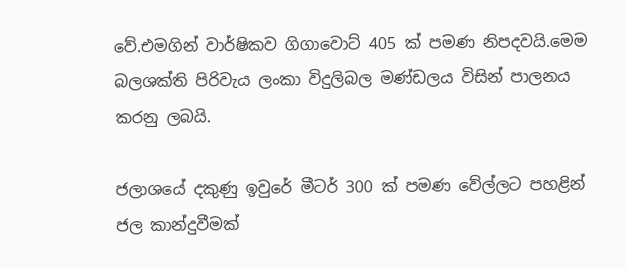වේ.එමගින් වාර්ෂිකව ගිගාවොට් 405 ක් පමණ නිපදවයි.මෙම බලශක්ති පිරිවැය ලංකා විදුලිබල මණ්ඩලය විසින් පාලනය කරනු ලබයි.

ජලාශයේ දකුණු ඉවුරේ මීටර් 300 ක් පමණ වේල්ලට පහළින් ජල කාන්දුවීමක්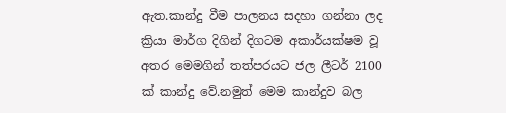ඇත.කාන්දු වීම පාලනය සදහා ගන්නා ලද ක්‍රියා මාර්ග දිගින් දිගටම අකාර්යක්ෂම වූ අතර මෙමගින් තත්පරයට ජල ලීටර් 2100 ක් කාන්දු වේ.නමුත් මෙම කාන්දුව බල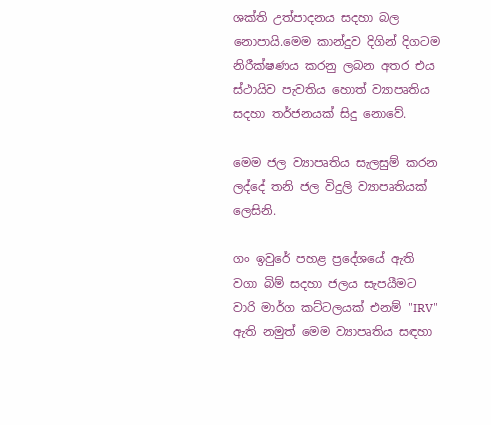ශක්ති උත්පාදනය සදහා බල නොපායි.මෙම කාන්දුව දිගින් දිගටම නිරීක්ෂණය කරනු ලබන අතර එය ස්ථායිව පැවතිය හොත් ව්‍යාපෘතිය සදහා තර්ජනයක් සිදු නොවේ.

මෙම ජල ව්‍යාපෘතිය සැලසුම් කරන ලද්දේ තනි ජල විදුලි ව්‍යාපෘතියක් ලෙසිනි.

ගං ඉවුරේ පහළ ප්‍රදේශයේ ඇති වගා බිම් සදහා ජලය සැපයීමට වාරි මාර්ග කට්ටලයක් එනම් "IRV" ඇති නමුත් මෙම ව්‍යාපෘතිය සඳහා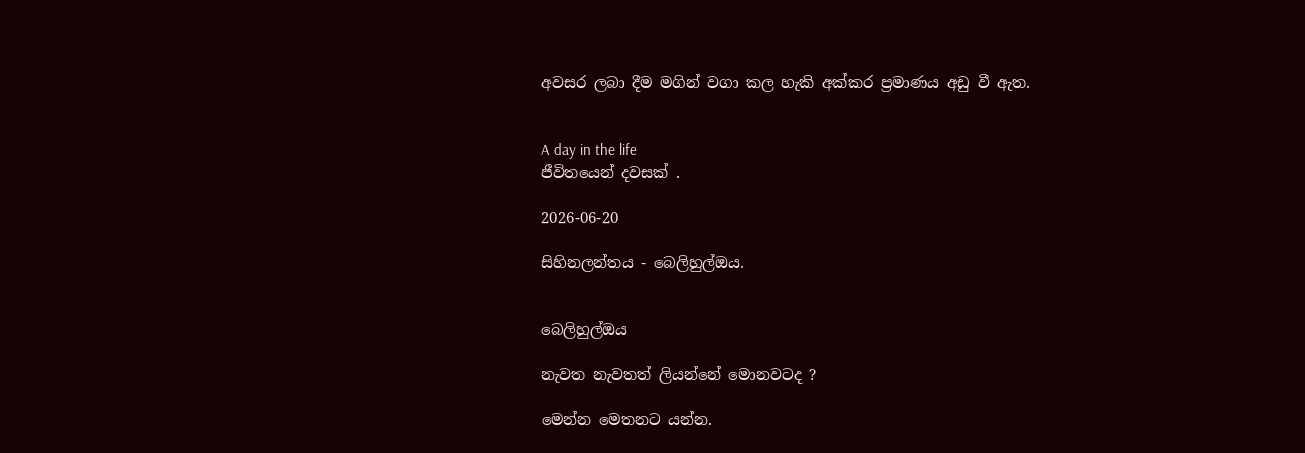අවසර ලබා දීම මගින් වගා කල හැකි අක්කර ප්‍රමාණය අඩු වී ඇත.


A day in the life
ජීවිතයෙන් දවසක් .

2026-06-20

සිහිනලන්තය - බෙලිහුල්ඔය.


බෙලිහුල්ඔය

නැවත නැවතත් ලියන්නේ මොනවටද ?

මෙන්න මෙතනට යන්න.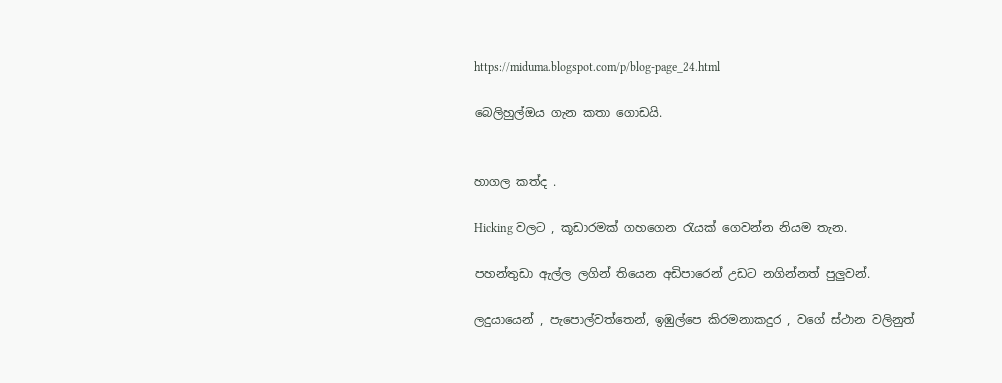https://miduma.blogspot.com/p/blog-page_24.html

බෙලිහුල්ඔය ගැන කතා ගොඩයි.


හාගල කත්ද .

Hicking වලට , කූඩාරමක් ගහගෙන රැයක් ගෙවන්න නියම තැන.

පහන්තුඩා ඇල්ල ලගින් තියෙන අඩිපාරෙන් උඩට නගින්නත් පුලුවන්.

ලදුයායෙන් , පැපොල්වත්තෙන්, ඉඹුල්පෙ කිරමනාකදුර , වගේ ස්ථාන වලිනුත්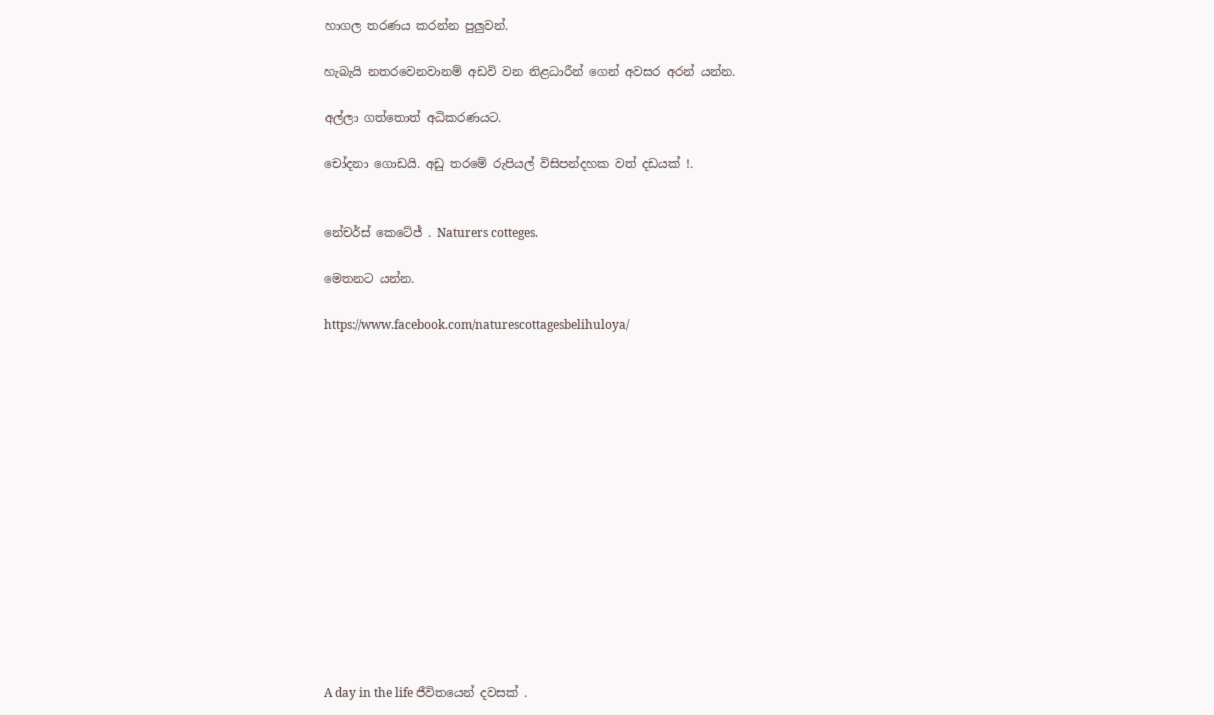හාගල තරණය කරන්න පුලුවන්.

හැබැයි නතරවෙනවානම් අඩවි වන නිළධාරීන් ගෙන් අවසර අරන් යන්න.

අල්ලා ගත්තොත් අධිකරණයට.

චෝදනා ගොඩයි. අඩු තරමේ රුපියල් විසිපන්දහක වත් දඩයක් !.


නේචර්ස් කෙටේජ් . Naturers cotteges.

මෙතනට යන්න.

https://www.facebook.com/naturescottagesbelihuloya/















A day in the life ජීවිතයෙන් දවසක් .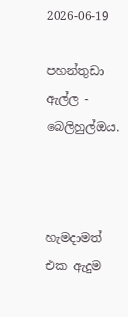2026-06-19

පහන්තුඩා ඇල්ල - බෙලිහුල්ඔය.



හැමදාමත් එක ඇදුම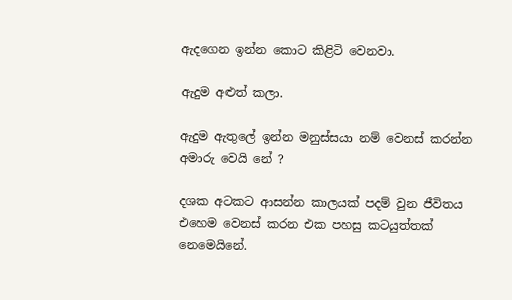ඇදගෙන ඉන්න කොට කිළිටි වෙනවා.

ඇදුම අළුත් කලා.

ඇදුම ඇතුලේ ඉන්න මනුස්සයා නම් වෙනස් කරන්න අමාරු වෙයි නේ ?

දශක අටකට ආසන්න කාලයක් පදම් වුන ජීවිතය එහෙම වෙනස් කරන එක පහසු කටයුත්තක් නෙමෙයිනේ.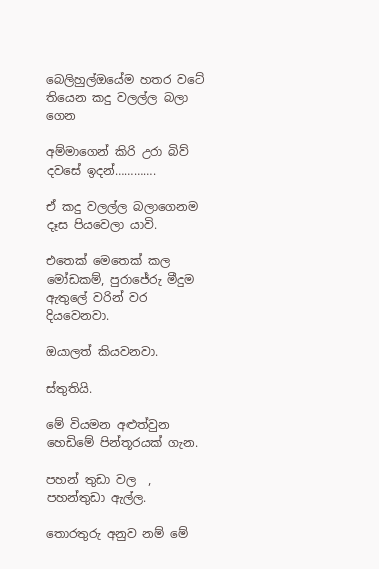බෙලිහුල්ඔයේම හතර වටේ තියෙන කදු වලල්ල බලා ගෙන

අම්මාගෙන් කිරි උරා බිව් දවසේ ඉදන්………….

ඒ කදු වලල්ල බලාගෙනම දෑස පියවෙලා යාවි.

එතෙක් මෙතෙක් කල මෝඩකම්, පුරාජේරු මීදුම ඇතුලේ වරින් වර දියවෙනවා.

ඔයාලත් කියවනවා.

ස්තුතියි.

මේ වියමන අළුත්වුන හෙඩිමේ පින්තූරයක් ගැන.

පහන් තුඩා වල  , පහන්තුඩා ඇල්ල.

තොරතුරු අනුව නම් මේ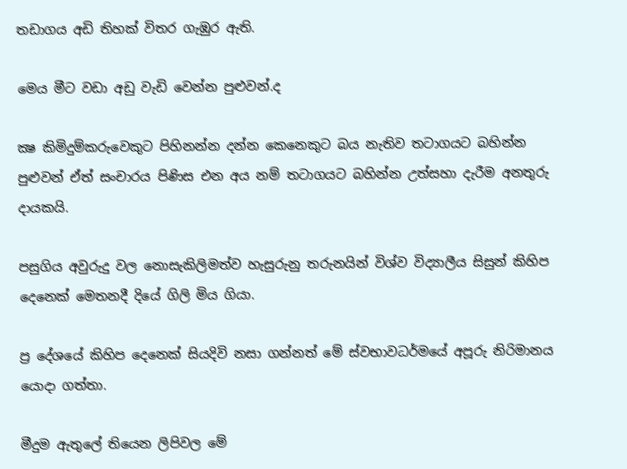තඩාගය අඩි තිහක් විතර ගැඹුර ඇති.

මෙය මීට වඩා අඩු වැඩි වෙන්න පුළුවන්.ද

ක්‍ෂ කිමිදුම්කරුවෙකුට පිහිනන්න දන්න කෙනෙකුට බය නැතිව තටාගයට බහින්න පුළුවන් ඒත් සංචාරය පිණිස එන අය නම් තටාගයට බහින්න උත්සහා දැරීම අනතුරු දායකයි.

පසුගිය අවුරුදු වල නොසැකිලිමත්ව හැසුරුනු තරුනයින් විශ්ව විද්‍යාලීය සිසුන් කිහිප දෙනෙක් මෙතනදී දියේ ගිලි මිය ගියා.

ප්‍ර දේශයේ කිහිප දෙනෙක් සියදිවි නසා ගන්නත් මේ ස්වභාවධර්මයේ අපූරු නිරිමානය යොදා ගත්තා.

මීදුම ඇතුලේ තියෙන ලිපිවල මේ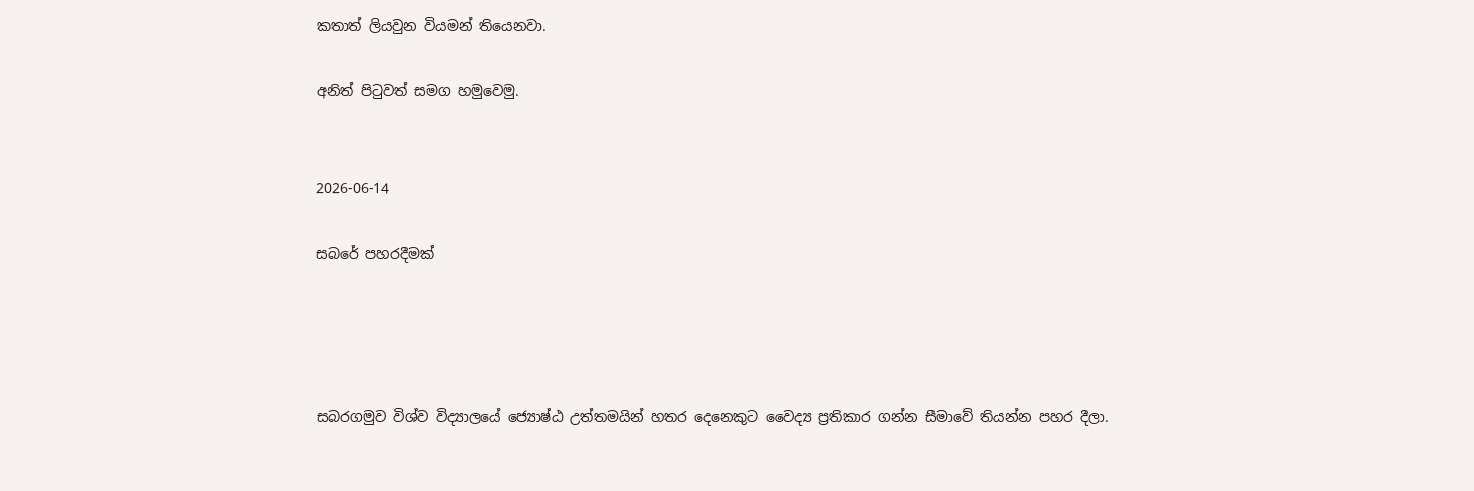කතාත් ලියවුන වියමන් තියෙනවා.

අනිත් පිටුවත් සමග හමුවෙමු.


2026-06-14

සබරේ පහරදීමක්




සබරගමුව විශ්ව විද්‍යාලයේ ජ්‍යොෂ්ඨ උත්තමයින් හතර දෙනෙකුට වෛද්‍ය ප්‍රතිකාර ගන්න සීමාවේ තියන්න පහර දීලා.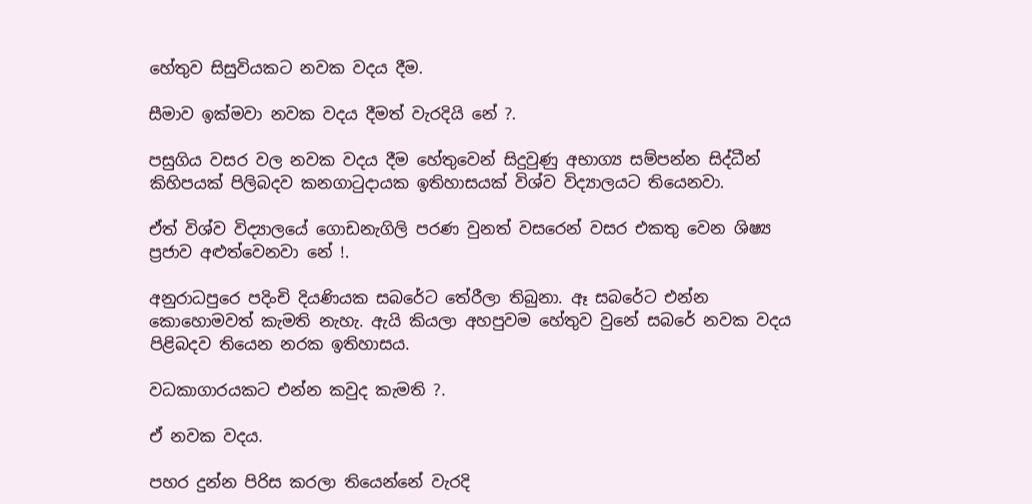හේතුව සිසුවියකට නවක වදය දීම.

සීමාව ඉක්මවා නවක වදය දීමත් වැරදියි නේ ?.

පසුගිය වසර වල නවක වදය දීම හේතුවෙන් සිදුවුණු අභාග්‍ය සම්පන්න සිද්ධීන් කිහිපයක් පිලිබදව කනගාටුදායක ඉතිහාසයක් විශ්ව විද්‍යාලයට තියෙනවා.

ඒත් විශ්ව විද්‍යාලයේ ගොඩනැගිලි පරණ වුනත් වසරෙන් වසර එකතු වෙන ශිෂ්‍ය ප්‍රජාව අළුත්වෙනවා නේ !.

අනුරාධපුරෙ පදිංචි දියණියක සබරේට තේරීලා තිබුනා. ඈ සබරේට එන්න කොහොමවත් කැමති නැහැ. ඇයි කියලා අහපුවම හේතුව වුනේ සබරේ නවක වදය පිළිබදව තියෙන නරක ඉතිහාසය.

වධකාගාරයකට එන්න කවුද කැමති ?.

ඒ නවක වදය.

පහර දුන්න පිරිස කරලා තියෙන්නේ වැරදි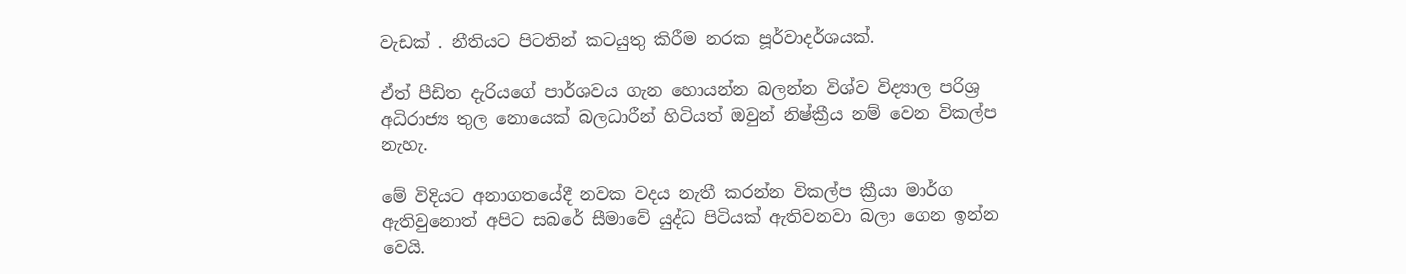වැඩක් . නීතියට පිටතින් කටයුතු කිරීම නරක පූර්වාදර්ශයක්.

ඒත් පීඩිත දැරියගේ පාර්ශවය ගැන හොයන්න බලන්න විශ්ව විද්‍යාල පරිශ්‍ර අධිරාජ්‍ය තුල නොයෙක් බලධාරීන් හිටියත් ඔවුන් නිෂ්ක්‍රීය නම් වෙන විකල්ප නැහැ.

මේ විදියට අනාගතයේදී නවක වදය නැතී කරන්න විකල්ප ක්‍රීයා මාර්ග ඇතිවුනොත් අපිට සබරේ සීමාවේ යුද්ධ පිටියක් ඇතිවනවා බලා ගෙන ඉන්න වෙයි.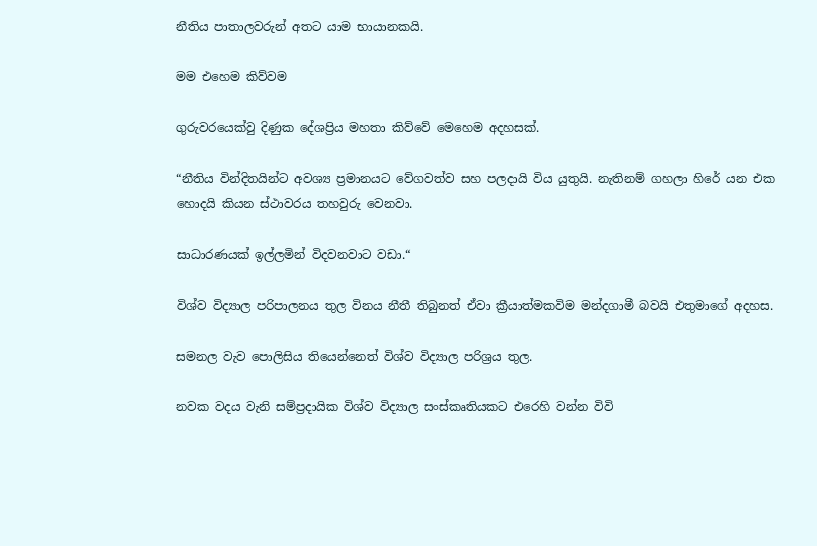නීතිය පාතාලවරුන් අතට යාම භායානකයි.

මම එහෙම කිව්වම

ගුරුවරයෙක්වු දිණුක දේශප්‍රිය මහතා කිව්වේ මෙහෙම අදහසක්.

“නීතිය වින්දිතයින්ට අවශ්‍ය ප්‍රමානයට වේගවත්ව සහ පලදායි විය යුතුයි. නැතිනම් ගහලා හිරේ යන එක හොදයි කියන ස්ථාවරය තහවුරු වෙනවා.

සාධාරණයක් ඉල්ලමින් විදවනවාට වඩා.“

විශ්ව විද්‍යාල පරිපාලනය තුල විනය නීතී තිබුනත් ඒවා ක්‍රීයාත්මකවිම මන්දගාමී බවයි එතුමාගේ අදහස.

සමනල වැව පොලිසිය තියෙන්නෙත් විශ්ව විද්‍යාල පරිශ්‍රය තුල.

නවක වදය වැනි සම්ප්‍රදායික විශ්ව විද්‍යාල සංස්කෘතියකට එරෙහි වන්න විවි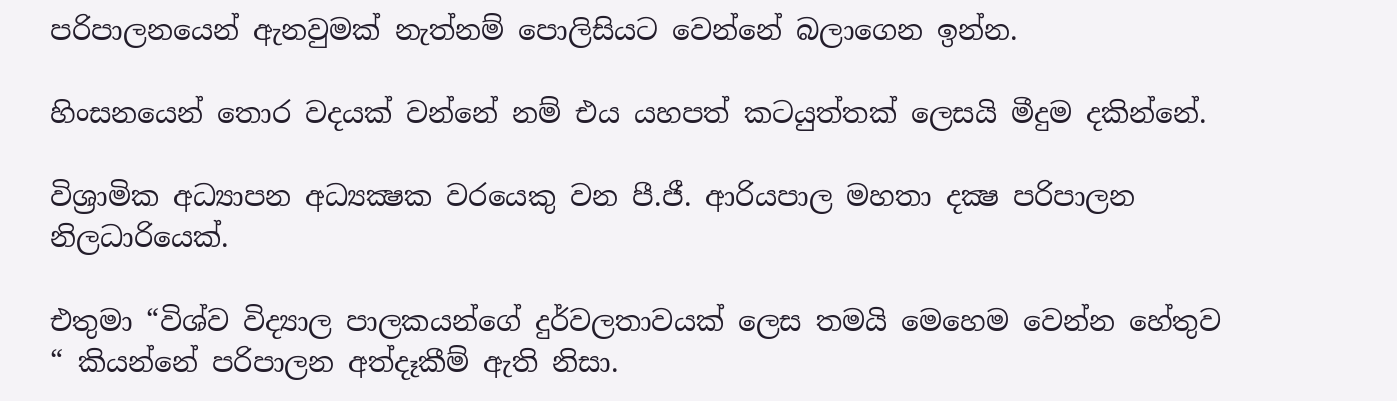පරිපාලනයෙන් ඇනවුමක් නැත්නම් පොලිසියට වෙන්නේ බලාගෙන ඉන්න.

හිංසනයෙන් තොර වදයක් වන්නේ නම් එය යහපත් කටයුත්තක් ලෙසයි මීදුම දකින්නේ.

විශ්‍රාමික අධ්‍යාපන අධ්‍යක්‍ෂක වරයෙකු වන පී.ජී. ආරියපාල මහතා දක්‍ෂ පරිපාලන නිලධාරියෙක්.

එතුමා “විශ්ව විද්‍යාල පාලකයන්ගේ දුර්වලතාවයක් ලෙස තමයි මෙහෙම වෙන්න හේතුව “ කියන්නේ පරිපාලන අත්දෑකීම් ඇති නිසා.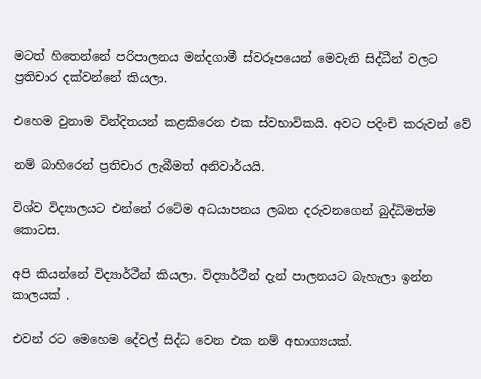මටත් හිතෙන්නේ පරිපාලනය මන්දගාමී ස්වරූපයෙන් මෙවැනි සිද්ධීන් වලට ප්‍රතිචාර දක්වන්නේ කියලා.

එහෙම වුනාම වින්දිතයන් කළකිරෙන එක ස්වභාවිකයි. අවට පදිංචි කරුවන් වේ

නම් බාහිරෙන් ප්‍රතිචාර ලැබීමත් අනිවාර්යයි.

විශ්ව විද්‍යාලයට එන්නේ රටේම අධයාපනය ලබන දරුවනගෙන් බුද්ධිමත්ම කොටස.

අපි කියන්නේ විද්‍යාර්ථීන් කියලා. විද්‍යාර්ථීන් දැන් පාලනයට බැහැලා ඉන්න කාලයක් .

එවන් රට මෙහෙම දේවල් සිද්ධ වෙන එක නම් අභාග්‍යයක්.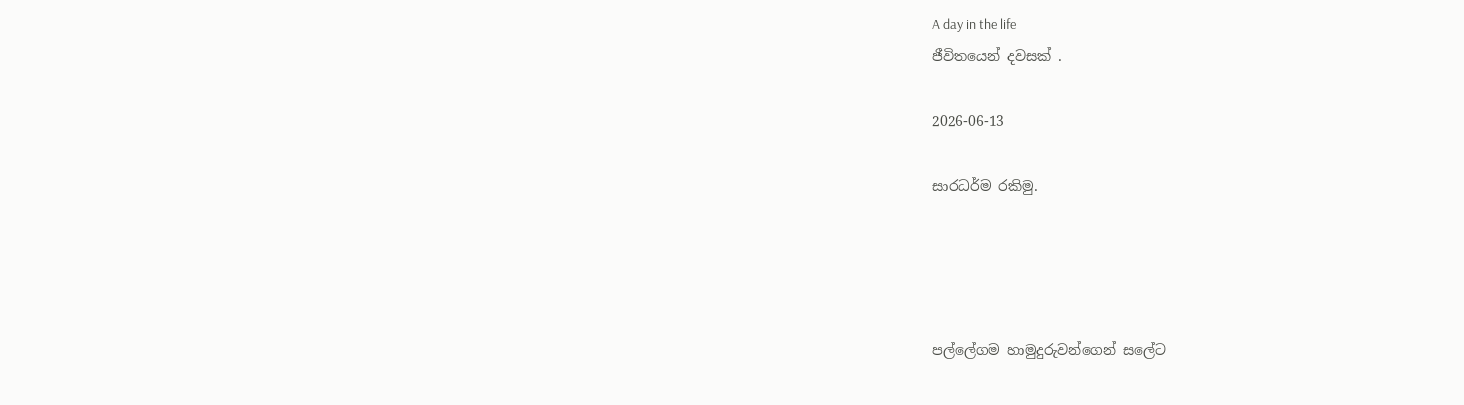A day in the life
ජීවිතයෙන් දවසක් .

2026-06-13

සාරධර්ම රකිමු.




පල්ලේගම හාමුදුරුවන්ගෙන් සලේට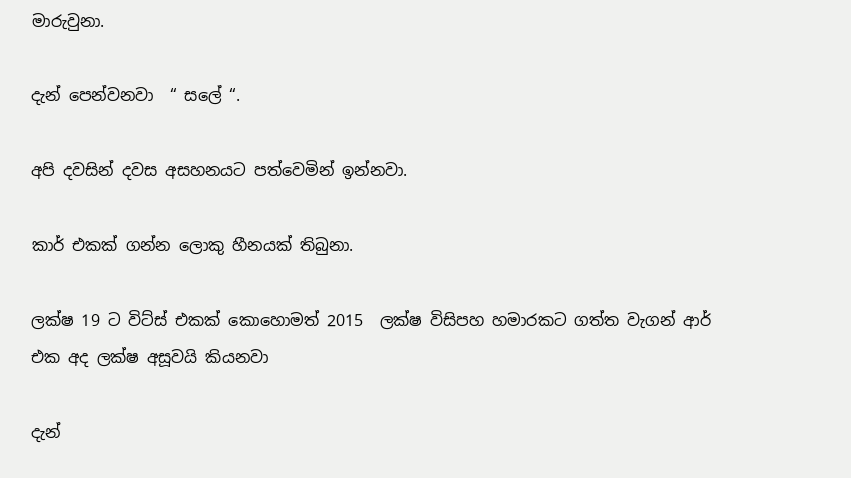මාරුවුනා.

දැන් පෙන්වනවා  “ සලේ “.

අපි දවසින් දවස අසහනයට පත්වෙමින් ඉන්නවා.

කාර් එකක් ගන්න ලොකු හීනයක් තිබුනා.

ලක්ෂ 19 ට විට්ස් එකක් කොහොමත් 2015  ලක්ෂ විසිපහ හමාරකට ගත්ත වැගන් ආර්  එක අද ලක්ෂ අසූවයි කියනවා

දැන්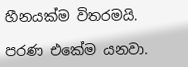හීනයක්ම විතරමයි.

පරණ එකේම යනවා.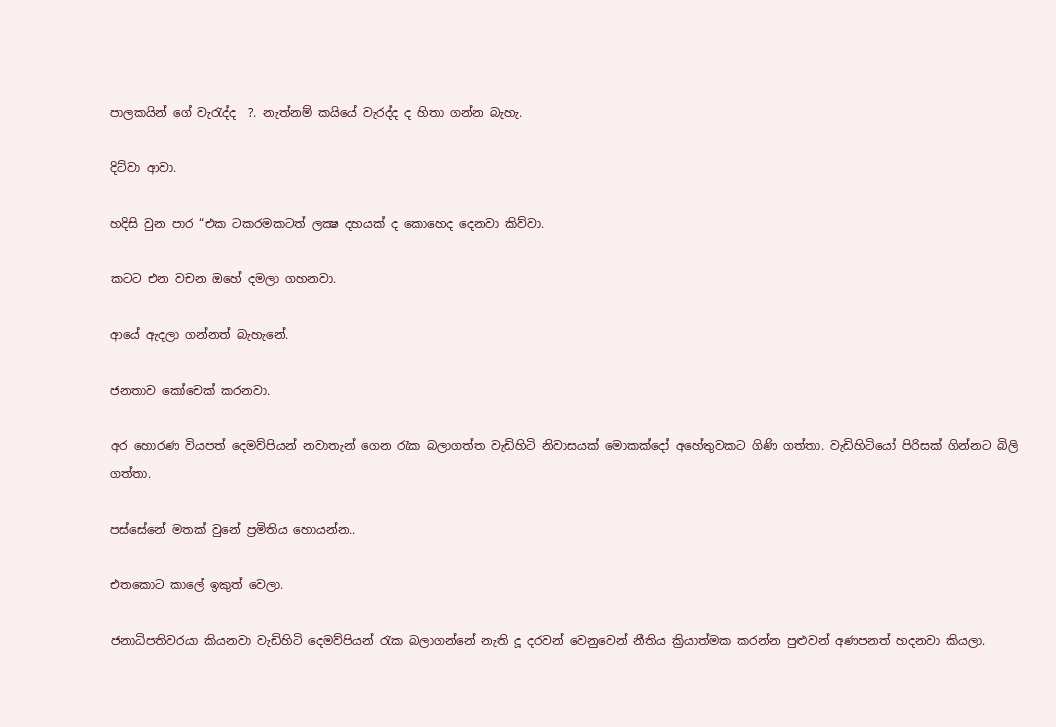පාලකයින් ගේ වැරැද්ද  ?. නැත්නම් කයියේ වැරද්ද ද හිතා ගන්න බැහැ.

දිට්වා ආවා.

හදිසි වුන පාර “එක ටකරමකටත් ලක්‍ෂ දහයක් ද කොහෙද දෙනවා කිව්වා.

කටට එන වචන ඔහේ දමලා ගහනවා.

ආයේ ඇදලා ගන්නත් බැහැනේ.

ජනතාව කෝචෙක් කරනවා.

අර හොරණ වියපත් දෙමව්පියන් නවාතැන් ගෙන රැක බලාගත්ත වැඩිහිටි නිවාසයක් මොකක්දෝ අහේතුවකට ගිණි ගත්තා. වැඩිහිටියෝ පිරිසක් ගින්නට බිලි ගත්තා.

පස්සේනේ මතක් වුනේ ප්‍රමිතිය හොයන්න..

එතකොට කාලේ ඉකුත් වෙලා.

ජනාධිපතිවරයා කියනවා වැඩිහිටි දෙමව්පියන් රැක බලාගන්නේ නැති දූ දරවන් වෙනුවෙන් නීතිය ක්‍රියාත්මක කරන්න පුළුවන් අණපනත් හදනවා කියලා.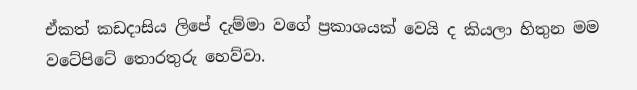ඒකත් කඩදාසිය ලිපේ දැම්මා වගේ ප්‍රකාශයක් වෙයි ද කියලා හිතුන මම වටේපිටේ තොරතුරු හෙව්වා.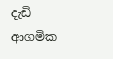දැඩි ආගමික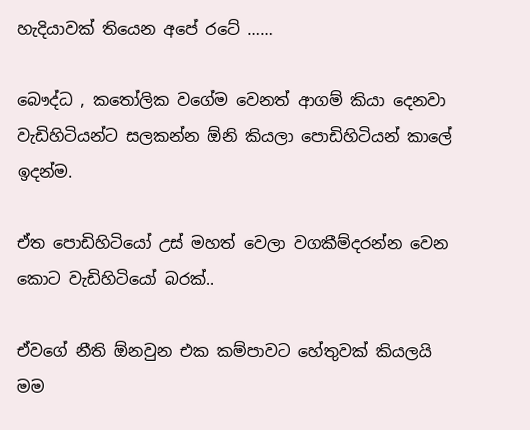හැදියාවක් තියෙන අපේ රටේ ……

බෞද්ධ , කතෝලික වගේම වෙනත් ආගම් කියා දෙනවා වැඩිහිටියන්ට සලකන්න ඕනි කියලා පොඩිහිටියන් කාලේ ඉදන්ම.

ඒත පොඩිහිටියෝ උස් මහත් වෙලා වගකීම්දරන්න වෙන කොට වැඩිහිටියෝ බරක්..

ඒවගේ නීති ඕනවුන එක කම්පාවට හේතුවක් කියලයි මම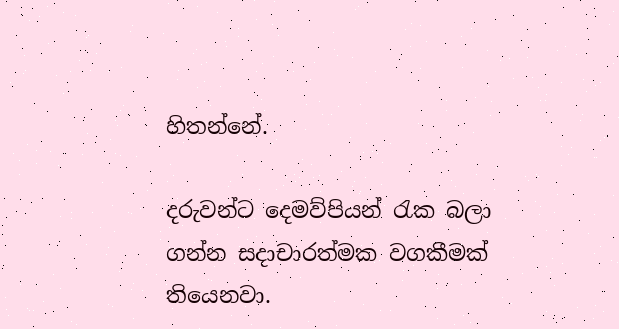හිතන්නේ.

දරුවන්ට දෙමව්පියන් රැක බලා ගන්න සදාචාරත්මක වගකීමක් තියෙනවා.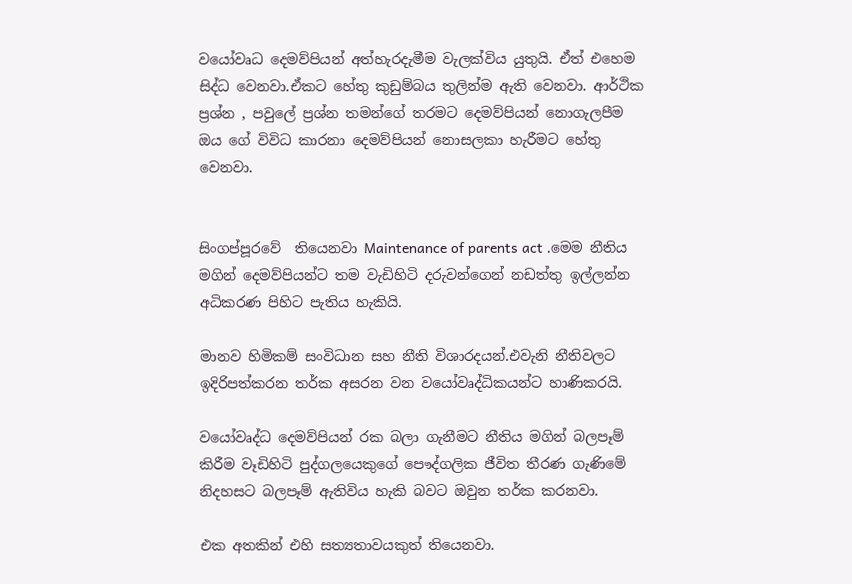වයෝවෘධ දෙමව්පියන් අත්හැරදැමීම වැලක්විය යුතුයි. ඒත් එහෙම සිද්ධ වෙනවා.ඒකට හේතු කුඩුම්බය තුලින්ම ඇති වෙනවා. ආර්ථික ප්‍රශ්න , පවුලේ ප්‍රශ්න තමන්ගේ තරමට දෙමව්පියන් නොගැලපීම ඔය ගේ විවිධ කාරනා දෙමව්පියන් නොසලකා හැරීමට හේතු වෙනවා.


සිංගප්පූරවේ  තියෙනවා Maintenance of parents act .මෙම නීතිය මගින් දෙමව්පියන්ට තම වැඩිහිටි දරුවන්ගෙන් නඩත්තු ඉල්ලන්න අධිකරණ පිහිට පැතිය හැකියි.

මානව හිමිකම් සංවිධාන සහ නීති විශාරදයන්.එවැනි නීතිවලට ඉදිරිපත්කරන තර්ක අසරන වන වයෝවෘද්ධිකයන්ට හාණිකරයි.

වයෝවෘද්ධ දෙමව්පියන් රක බලා ගැනීමට නීතිය මගින් බලපෑම් කිරීම වෑඩිහිටි පුද්ගලයෙකුගේ පෞද්ගලික ජීවිත තීරණ ගැණිමේ නිදහසට බලපෑම් ඇතිවිය හැකි බවට ඔවුන තර්ක කරනවා.

එක අතකින් එහි සත්‍යතාවයකුත් තියෙනවා.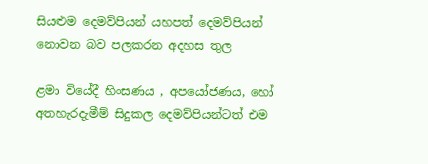සියළුම දෙමව්පියන් යහපත් දෙමව්පියන් නොවන බව පලකරන අදහස තුල

ළමා වියේදී හිංසණය , අපයෝජණය, හෝ අතහැරදැමීම් සිදුකල දෙමව්පියන්ටත් එම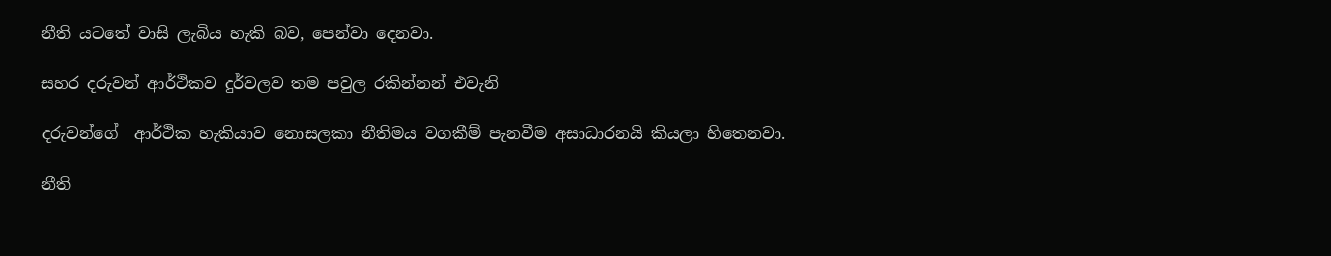නීති යටතේ වාසි ලැබිය හැකි බව, පෙන්වා දෙනවා.

සහර දරුවන් ආර්ථිකව දුර්වලව තම පවුල රකින්නන් එවැනි

දරුවන්ගේ  ආර්ථික හැකියාව නොසලකා නීතිමය වගකීම් පැනවීම අසාධාරනයි කියලා හිතෙනවා.

නීති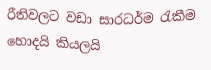රීතිවලට වඩා සාරධර්ම රැකීම හොදයි කියලයි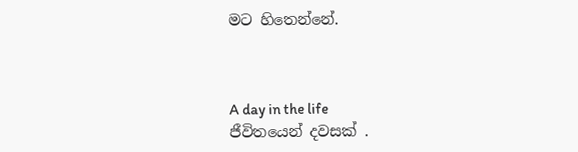මට හිතෙන්නේ.



A day in the life
ජීවිතයෙන් දවසක් .